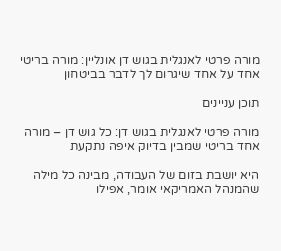מורה פרטי לאנגלית בגוש דן אונליין: מורה בריטי אחד על אחד שיגרום לך לדבר בביטחון

תוכן עניינים

מורה פרטי לאנגלית בגוש דן: כל גוש דן – מורה אחד בריטי שמבין בדיוק איפה נתקעת

היא יושבת בזום של העבודה, מבינה כל מילה שהמנהל האמריקאי אומר, אפילו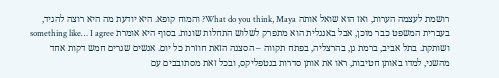רושמת לעצמה הערות, ואז הוא שואל אותה What do you think, Maya? והמוח קופא. היא יודעת מה היא רוצה להגיד, בעברית המשפט כבר מוכן, אבל באנגלית הוא מתפרק לשלוש התחלות שונות. בסוף היא אומרת something like… I agree ושותקת. בתל אביב, ברמת גן, בהרצליה, בפתח תקווה – הסצנה הזאת חוזרת כל יום. אנשים שגרים חמש דקות אחד מהשני, למדו באותן חטיבות, ראו את אותן סדרות בנטפליקס, ובכל זאת מסתובבים עם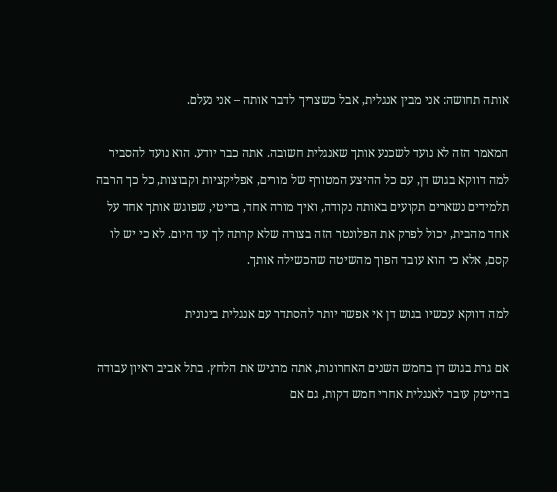אותה תחושה: אני מבין אנגלית, אבל כשצריך לדבר אותה – אני נעלם.

המאמר הזה לא נועד לשכנע אותך שאנגלית חשובה. אתה כבר יודע. הוא נועד להסביר למה דווקא בגוש דן, עם כל ההיצע המטורף של מורים, אפליקציות וקבוצות, כל כך הרבה תלמידים נשארים תקועים באותה נקודה, ואיך מורה אחד, בריטי, שפוגש אותך אחד על אחד מהבית, יכול לפרק את הפלונטר הזה בצורה שלא קרתה לך עד היום. לא כי יש לו קסם, אלא כי הוא עובד הפוך מהשיטה שהכשילה אותך.

למה דווקא עכשיו בגוש דן אי אפשר יותר להסתדר עם אנגלית בינונית

אם גרת בגוש דן בחמש השנים האחרונות, אתה מרגיש את הלחץ. בתל אביב ראיון עבודה בהייטק עובר לאנגלית אחרי חמש דקות, גם אם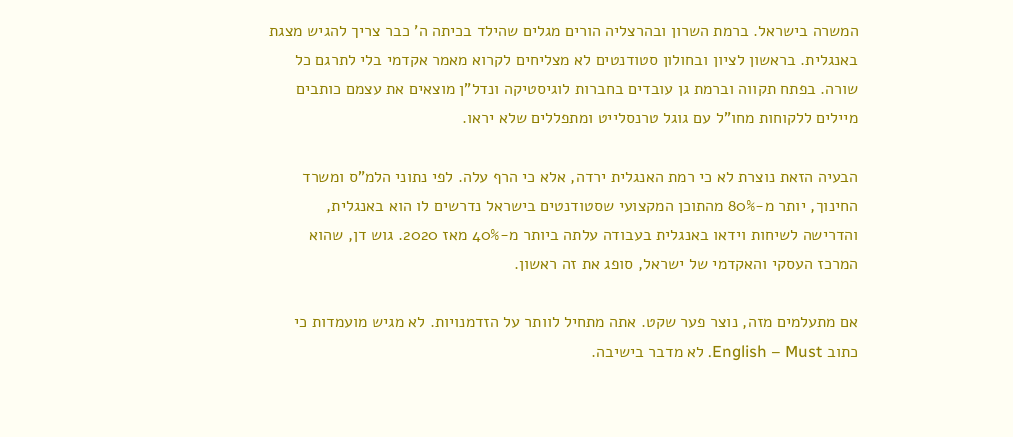המשרה בישראל. ברמת השרון ובהרצליה הורים מגלים שהילד בכיתה ה' כבר צריך להגיש מצגת באנגלית. בראשון לציון ובחולון סטודנטים לא מצליחים לקרוא מאמר אקדמי בלי לתרגם כל שורה. בפתח תקווה וברמת גן עובדים בחברות לוגיסטיקה ונדל"ן מוצאים את עצמם כותבים מיילים ללקוחות מחו"ל עם גוגל טרנסלייט ומתפללים שלא יראו.

הבעיה הזאת נוצרת לא כי רמת האנגלית ירדה, אלא כי הרף עלה. לפי נתוני הלמ"ס ומשרד החינוך, יותר מ-80% מהתוכן המקצועי שסטודנטים בישראל נדרשים לו הוא באנגלית, והדרישה לשיחות וידאו באנגלית בעבודה עלתה ביותר מ-40% מאז 2020. גוש דן, שהוא המרכז העסקי והאקדמי של ישראל, סופג את זה ראשון.

אם מתעלמים מזה, נוצר פער שקט. אתה מתחיל לוותר על הזדמנויות. לא מגיש מועמדות כי כתוב English – Must. לא מדבר בישיבה.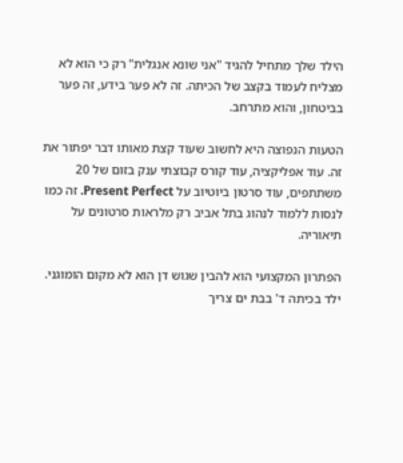הילד שלך מתחיל להגיד "אני שונא אנגלית" רק כי הוא לא מצליח לעמוד בקצב של הכיתה. זה לא פער בידע, זה פער בביטחון, והוא מתרחב.

הטעות הנפוצה היא לחשוב שעוד קצת מאותו דבר יפתור את זה. עוד אפליקציה, עוד קורס קבוצתי ענק בזום של 20 משתתפים, עוד סרטון ביוטיוב על Present Perfect. זה כמו לנסות ללמוד לנהוג בתל אביב רק מלראות סרטונים על תיאוריה.

הפתרון המקצועי הוא להבין שגוש דן הוא לא מקום הומוגני. ילד בכיתה ד' בבת ים צריך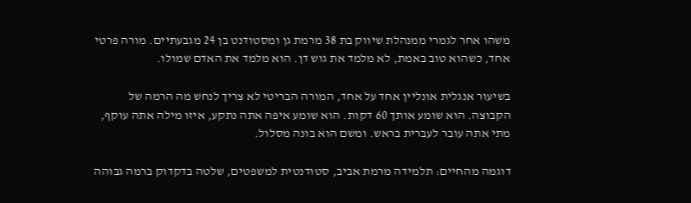משהו אחר לגמרי ממנהלת שיווק בת 38 מרמת גן ומסטודנט בן 24 מגבעתיים. מורה פרטי אחד, כשהוא טוב באמת, לא מלמד את גוש דן. הוא מלמד את האדם שמולו.

בשיעור אנגלית אונליין אחד על אחד, המורה הבריטי לא צריך לנחש מה הרמה של הקבוצה. הוא שומע אותך 60 דקות. הוא שומע איפה אתה נתקע, איזו מילה אתה עוקף, מתי אתה עובר לעברית בראש. ומשם הוא בונה מסלול.

דוגמה מהחיים: תלמידה מרמת אביב, סטודנטית למשפטים, שלטה בדקדוק ברמה גבוהה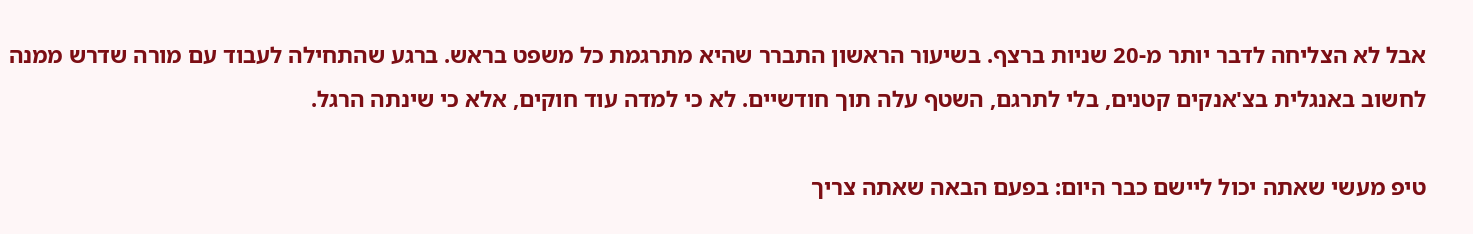אבל לא הצליחה לדבר יותר מ-20 שניות ברצף. בשיעור הראשון התברר שהיא מתרגמת כל משפט בראש. ברגע שהתחילה לעבוד עם מורה שדרש ממנה לחשוב באנגלית בצ'אנקים קטנים, בלי לתרגם, השטף עלה תוך חודשיים. לא כי למדה עוד חוקים, אלא כי שינתה הרגל.

טיפ מעשי שאתה יכול ליישם כבר היום: בפעם הבאה שאתה צריך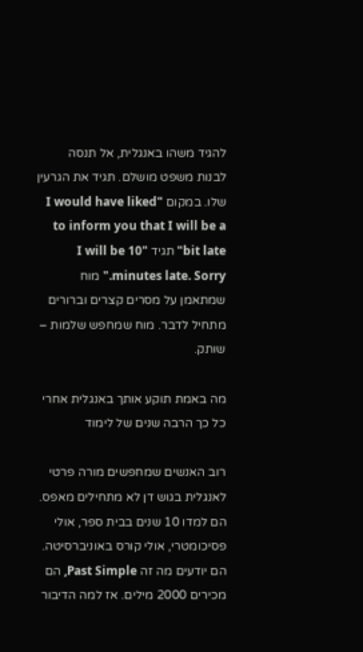להגיד משהו באנגלית, אל תנסה לבנות משפט מושלם. תגיד את הגרעין שלו. במקום "I would have liked to inform you that I will be a bit late" תגיד "I will be 10 minutes late. Sorry." מוח שמתאמן על מסרים קצרים וברורים מתחיל לדבר. מוח שמחפש שלמות – שותק.

מה באמת תוקע אותך באנגלית אחרי כל כך הרבה שנים של לימוד

רוב האנשים שמחפשים מורה פרטי לאנגלית בגוש דן לא מתחילים מאפס. הם למדו 10 שנים בבית ספר, אולי פסיכומטרי, אולי קורס באוניברסיטה. הם יודעים מה זה Past Simple, הם מכירים 2000 מילים. אז למה הדיבור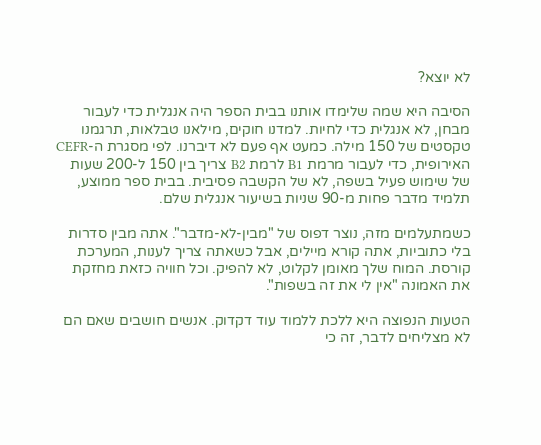לא יוצא?

הסיבה היא שמה שלימדו אותנו בבית הספר היה אנגלית כדי לעבור מבחן, לא אנגלית כדי לחיות. למדנו חוקים, מילאנו טבלאות, תרגמנו טקסטים של 150 מילה. כמעט אף פעם לא דיברנו. לפי מסגרת ה-CEFR האירופית, כדי לעבור מרמת B1 לרמת B2 צריך בין 150 ל-200 שעות של שימוש פעיל בשפה, לא של הקשבה פסיבית. בבית ספר ממוצע, תלמיד מדבר פחות מ-90 שניות בשיעור אנגלית שלם.

כשמתעלמים מזה, נוצר דפוס של "מבין-לא-מדבר". אתה מבין סדרות בלי כתוביות, אתה קורא מיילים, אבל כשאתה צריך לענות, המערכת קורסת. המוח שלך מאומן לקלוט, לא להפיק. וכל חוויה כזאת מחזקת את האמונה "אין לי את זה בשפות".

הטעות הנפוצה היא ללכת ללמוד עוד דקדוק. אנשים חושבים שאם הם לא מצליחים לדבר, זה כי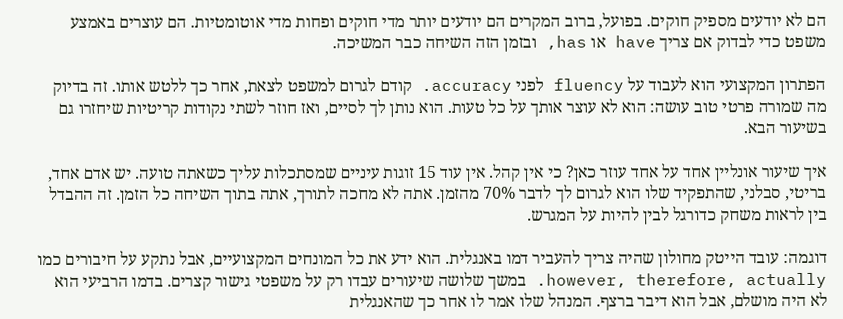הם לא יודעים מספיק חוקים. בפועל, ברוב המקרים הם יודעים יותר מדי חוקים ופחות מדי אוטומטיות. הם עוצרים באמצע משפט כדי לבדוק אם צריך have או has, ובזמן הזה השיחה כבר המשיכה.

הפתרון המקצועי הוא לעבוד על fluency לפני accuracy. קודם לגרום למשפט לצאת, אחר כך ללטש אותו. זה בדיוק מה שמורה פרטי טוב עושה: הוא לא עוצר אותך על כל טעות. הוא נותן לך לסיים, ואז חוזר לשתי נקודות קריטיות שיחזרו גם בשיעור הבא.

איך שיעור אונליין אחד על אחד עוזר כאן? כי אין קהל. אין עוד 15 זוגות עיניים שמסתכלות עליך כשאתה טועה. יש אדם אחד, בריטי, סבלני, שהתפקיד שלו הוא לגרום לך לדבר 70% מהזמן. אתה לא מחכה לתורך, אתה בתוך השיחה כל הזמן. זה ההבדל בין לראות משחק כדורגל לבין להיות על המגרש.

דוגמה: עובד הייטק מחולון שהיה צריך להעביר דמו באנגלית. הוא ידע את כל המונחים המקצועיים, אבל נתקע על חיבורים כמו however, therefore, actually. במשך שלושה שיעורים עבדו רק על משפטי גישור קצרים. בדמו הרביעי הוא לא היה מושלם, אבל הוא דיבר ברצף. המנהל שלו אמר לו אחר כך שהאנגלית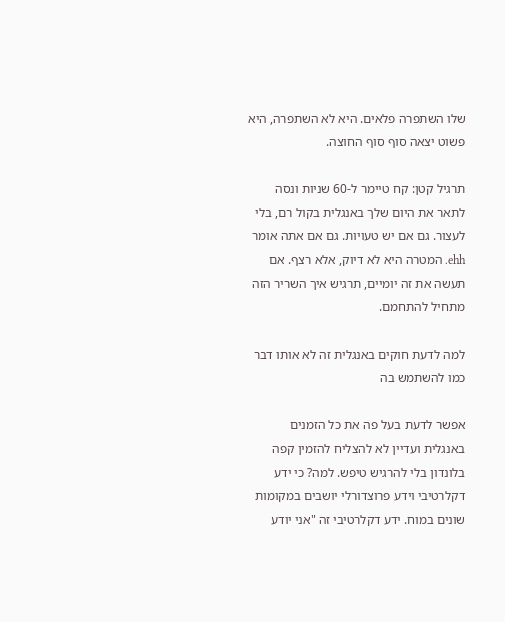שלו השתפרה פלאים. היא לא השתפרה, היא פשוט יצאה סוף סוף החוצה.

תרגיל קטן: קח טיימר ל-60 שניות ונסה לתאר את היום שלך באנגלית בקול רם, בלי לעצור. גם אם יש טעויות. גם אם אתה אומר ehh. המטרה היא לא דיוק, אלא רצף. אם תעשה את זה יומיים, תרגיש איך השריר הזה מתחיל להתחמם.

למה לדעת חוקים באנגלית זה לא אותו דבר כמו להשתמש בה

אפשר לדעת בעל פה את כל הזמנים באנגלית ועדיין לא להצליח להזמין קפה בלונדון בלי להרגיש טיפש. למה? כי ידע דקלרטיבי וידע פרוצדורלי יושבים במקומות שונים במוח. ידע דקלרטיבי זה "אני יודע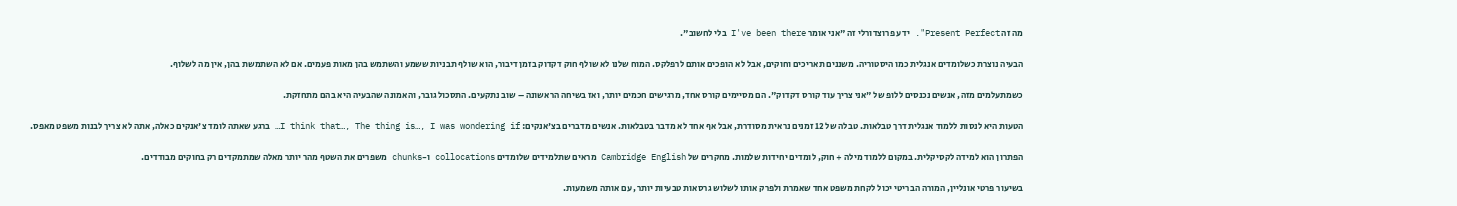מה זה Present Perfect". ידע פרוצדורלי זה "אני אומר I've been there בלי לחשוב".

הבעיה נוצרת כשלומדים אנגלית כמו היסטוריה. משננים תאריכים וחוקים, אבל לא הופכים אותם לרפלקס. המוח שלנו לא שולף חוק דקדוק בזמן דיבור, הוא שולף תבניות ששמע והשתמש בהן מאות פעמים. אם לא השתמשת בהן, אין מה לשלוף.

כשמתעלמים מזה, אנשים נכנסים ללופ של "אני צריך עוד קורס דקדוק". הם מסיימים קורס אחד, מרגישים חכמים יותר, ואז בשיחה הראשונה – שוב נתקעים. התסכול גובר, והאמונה שהבעיה היא בהם מתחזקת.

הטעות היא לנסות ללמוד אנגלית דרך טבלאות. טבלה של 12 זמנים נראית מסודרת, אבל אף אחד לא מדבר בטבלאות. אנשים מדברים בצ'אנקים: I think that…, The thing is…, I was wondering if… ברגע שאתה לומד צ'אנקים כאלה, אתה לא צריך לבנות משפט מאפס.

הפתרון הוא למידה לקסיקלית. במקום ללמוד מילה + חוק, לומדים יחידות שלמות. מחקרים של Cambridge English מראים שתלמידים שלומדים collocations ו-chunks משפרים את השטף מהר יותר מאלה שמתמקדים רק בחוקים מבודדים.

בשיעור פרטי אונליין, המורה הבריטי יכול לקחת משפט אחד שאמרת ולפרק אותו לשלוש גרסאות טבעיות יותר, עם אותה משמעות.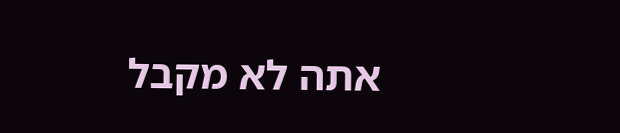אתה לא מקבל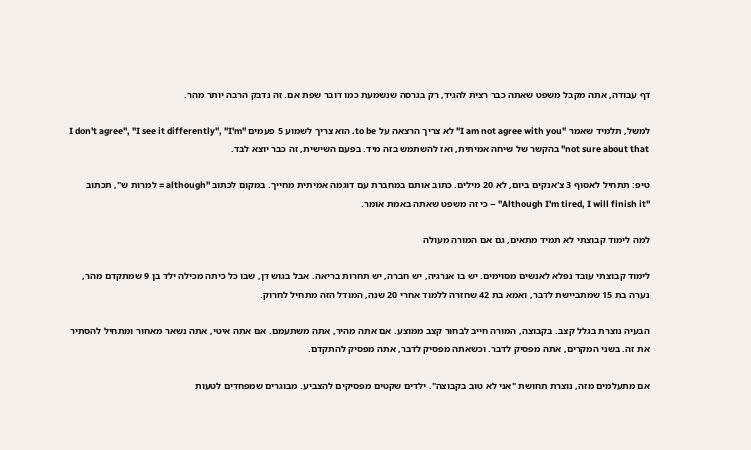דף עבודה, אתה מקבל משפט שאתה כבר רצית להגיד, רק בגרסה שנשמעת כמו דובר שפת אם. זה נדבק הרבה יותר מהר.

למשל, תלמיד שאמר "I am not agree with you" לא צריך הרצאה על to be. הוא צריך לשמוע 5 פעמים "I don't agree", "I see it differently", "I'm not sure about that" בהקשר של שיחה אמיתית, ואז להשתמש בזה מיד. בפעם השישית, זה כבר יוצא לבד.

טיפ: תתחיל לאסוף 3 צ'אנקים ביום, לא 20 מילים. כתוב אותם במחברת עם דוגמה אמיתית מחייך. במקום לכתוב "although = למרות ש", תכתוב "Although I'm tired, I will finish it" – כי זה משפט שאתה באמת אומר.

למה לימוד קבוצתי לא תמיד מתאים, גם אם המורה מעולה

לימוד קבוצתי עובד נפלא לאנשים מסוימים. יש בו אנרגיה, יש חברה, יש תחרות בריאה. אבל בגוש דן, שבו כל כיתה מכילה ילד בן 9 שמתקדם מהר, נערה בת 15 שמתביישת לדבר, ואמא בת 42 שחזרה ללמוד אחרי 20 שנה, המודל הזה מתחיל לחרוק.

הבעיה נוצרת בגלל קצב. בקבוצה, המורה חייב לבחור קצב ממוצע. אם אתה מהיר, אתה משתעמם. אם אתה איטי, אתה נשאר מאחור ומתחיל להסתיר את זה. בשני המקרים, אתה מפסיק לדבר. וכשאתה מפסיק לדבר, אתה מפסיק להתקדם.

אם מתעלמים מזה, נוצרת תחושת "אני לא טוב בקבוצה". ילדים שקטים מפסיקים להצביע. מבוגרים שמפחדים לטעות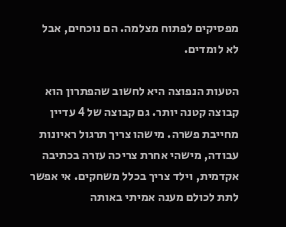מפסיקים לפתוח מצלמה. הם נוכחים, אבל לא לומדים.

הטעות הנפוצה היא לחשוב שהפתרון הוא קבוצה קטנה יותר. גם קבוצה של 4 עדיין מחייבת פשרה. מישהו צריך תרגול ראיונות עבודה, מישהי אחרת צריכה עזרה בכתיבה אקדמית, וילד צריך בכלל משחקים. אי אפשר לתת לכולם מענה אמיתי באותה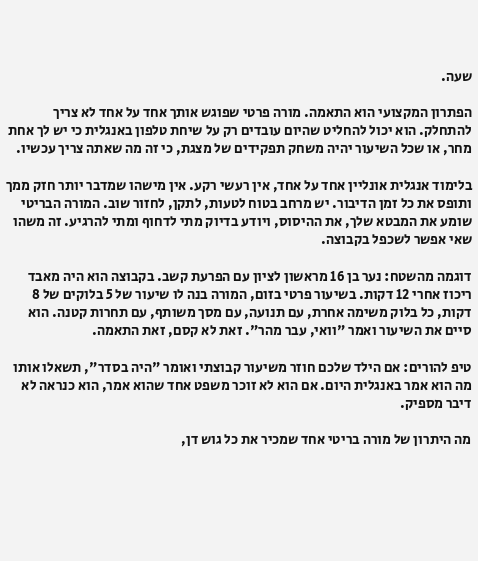שעה.

הפתרון המקצועי הוא התאמה. מורה פרטי שפוגש אותך אחד על אחד לא צריך להתחלק. הוא יכול להחליט שהיום עובדים רק על שיחת טלפון באנגלית כי יש לך אחת מחר, או שכל השיעור יהיה משחק תפקידים של מצגת, כי זה מה שאתה צריך עכשיו.

בלימוד אנגלית אונליין אחד על אחד, אין רעשי רקע. אין מישהו שמדבר יותר חזק ממך ותופס את כל זמן הדיבור. יש מרחב בטוח לטעות, לתקן, לחזור שוב. המורה הבריטי שומע את המבטא שלך, את ההיסוס, ויודע בדיוק מתי לדחוף ומתי להרגיע. זה משהו שאי אפשר לשכפל בקבוצה.

דוגמה מהשטח: נער בן 16 מראשון לציון עם הפרעת קשב. בקבוצה הוא היה מאבד ריכוז אחרי 12 דקות. בשיעור פרטי בזום, המורה בנה לו שיעור של 5 בלוקים של 8 דקות, כל בלוק משימה אחרת, עם תנועה, עם מסך משותף, עם תחרות קטנה. הוא סיים את השיעור ואמר "וואי, עבר מהר". זאת לא קסם, זאת התאמה.

טיפ להורים: אם הילד שלכם חוזר משיעור קבוצתי ואומר "היה בסדר", תשאלו אותו מה הוא אמר באנגלית היום. אם הוא לא זוכר משפט אחד שהוא אמר, הוא כנראה לא דיבר מספיק.

מה היתרון של מורה בריטי אחד שמכיר את כל גוש דן,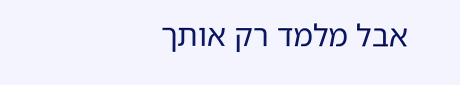אבל מלמד רק אותך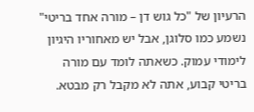הרעיון של "כל גוש דן – מורה אחד בריטי" נשמע כמו סלוגן, אבל יש מאחוריו היגיון לימודי עמוק. כשאתה לומד עם מורה בריטי קבוע, אתה לא מקבל רק מבטא.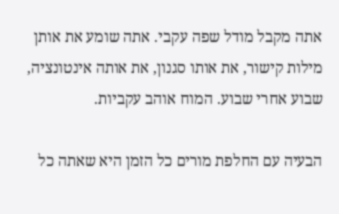אתה מקבל מודל שפה עקבי. אתה שומע את אותן מילות קישור, את אותו סגנון, את אותה אינטונציה, שבוע אחרי שבוע. המוח אוהב עקביות.

הבעיה עם החלפת מורים כל הזמן היא שאתה כל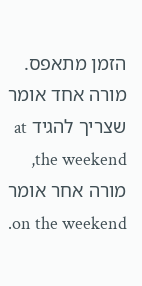הזמן מתאפס. מורה אחד אומר שצריך להגיד at the weekend, מורה אחר אומר on the weekend.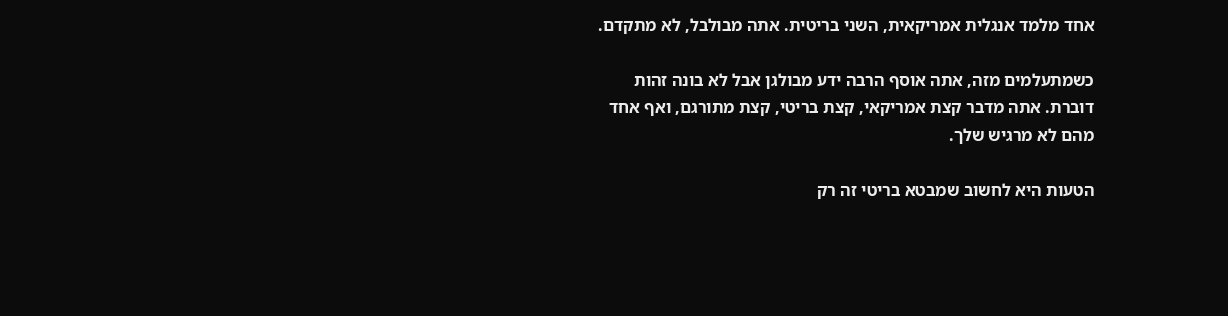אחד מלמד אנגלית אמריקאית, השני בריטית. אתה מבולבל, לא מתקדם.

כשמתעלמים מזה, אתה אוסף הרבה ידע מבולגן אבל לא בונה זהות דוברת. אתה מדבר קצת אמריקאי, קצת בריטי, קצת מתורגם, ואף אחד מהם לא מרגיש שלך.

הטעות היא לחשוב שמבטא בריטי זה רק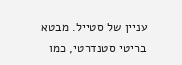עניין של סטייל. מבטא בריטי סטנדרטי, כמו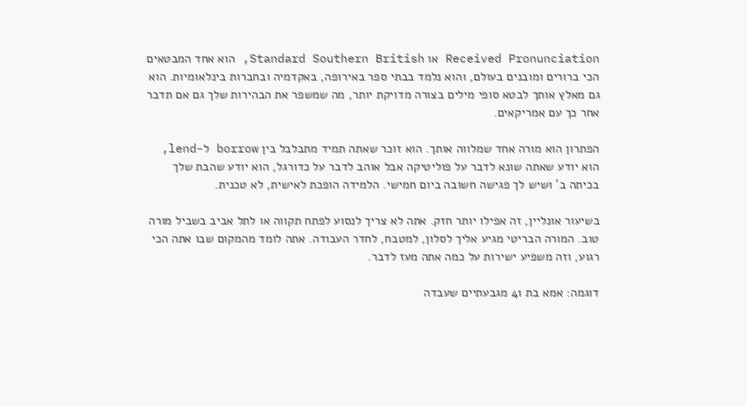Received Pronunciation או Standard Southern British, הוא אחד המבטאים הכי ברורים ומובנים בעולם, והוא נלמד בבתי ספר באירופה, באקדמיה ובחברות בינלאומיות. הוא גם מאלץ אותך לבטא סופי מילים בצורה מדויקת יותר, מה שמשפר את הבהירות שלך גם אם תדבר אחר כך עם אמריקאים.

הפתרון הוא מורה אחד שמלווה אותך. הוא זוכר שאתה תמיד מתבלבל בין borrow ל-lend, הוא יודע שאתה שונא לדבר על פוליטיקה אבל אוהב לדבר על כדורגל, הוא יודע שהבת שלך בכיתה ב' ושיש לך פגישה חשובה ביום חמישי. הלמידה הופכת לאישית, לא טכנית.

בשיעור אונליין, זה אפילו יותר חזק. אתה לא צריך לנסוע לפתח תקווה או לתל אביב בשביל מורה טוב. המורה הבריטי מגיע אליך לסלון, למטבח, לחדר העבודה. אתה לומד מהמקום שבו אתה הכי רגוע, וזה משפיע ישירות על כמה אתה מעז לדבר.

דוגמה: אמא בת 41 מגבעתיים שעבדה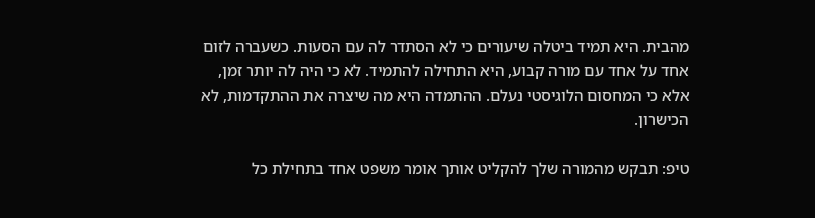מהבית. היא תמיד ביטלה שיעורים כי לא הסתדר לה עם הסעות. כשעברה לזום אחד על אחד עם מורה קבוע, היא התחילה להתמיד. לא כי היה לה יותר זמן, אלא כי המחסום הלוגיסטי נעלם. ההתמדה היא מה שיצרה את ההתקדמות, לא הכישרון.

טיפ: תבקש מהמורה שלך להקליט אותך אומר משפט אחד בתחילת כל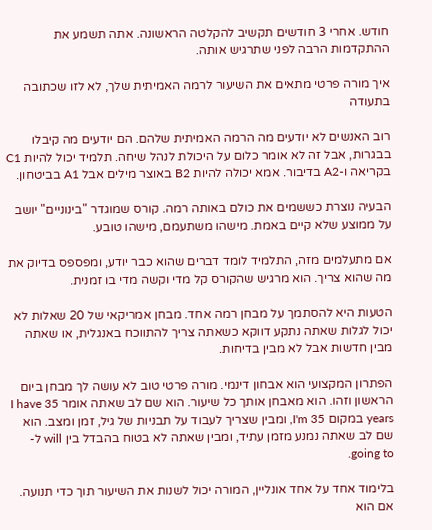חודש. אחרי 3 חודשים תקשיב להקלטה הראשונה. אתה תשמע את ההתקדמות הרבה לפני שתרגיש אותה.

איך מורה פרטי מתאים את השיעור לרמה האמיתית שלך, לא לזו שכתובה בתעודה

רוב האנשים לא יודעים מה הרמה האמיתית שלהם. הם יודעים מה קיבלו בבגרות, אבל זה לא אומר כלום על היכולת לנהל שיחה. תלמיד יכול להיות C1 בקריאה ו-A2 בדיבור. אמא יכולה להיות B2 באוצר מילים אבל A1 בביטחון.

הבעיה נוצרת כששמים את כולם באותה רמה. קורס שמוגדר "בינוניים" יושב על ממוצע שלא קיים באמת. מישהו משתעמם, מישהו טובע.

אם מתעלמים מזה, התלמיד לומד דברים שהוא כבר יודע, ומפספס בדיוק את מה שהוא צריך. הוא מרגיש שהקורס קל מדי וקשה מדי בו זמנית.

הטעות היא להסתמך על מבחן רמה אחד. מבחן אמריקאי של 20 שאלות לא יכול לגלות שאתה נתקע דווקא כשאתה צריך להתווכח באנגלית, או שאתה מבין חדשות אבל לא מבין בדיחות.

הפתרון המקצועי הוא אבחון דינמי. מורה פרטי טוב לא עושה לך מבחן ביום הראשון וזהו. הוא מאבחן אותך כל שיעור. הוא שם לב שאתה אומר I have 35 years במקום I'm 35, ומבין שצריך לעבוד על תבניות של גיל, זמן ומצב. הוא שם לב שאתה נמנע מזמן עתיד, ומבין שאתה לא בטוח בהבדל בין will ל-going to.

בלימוד אחד על אחד אונליין, המורה יכול לשנות את השיעור תוך כדי תנועה. אם הוא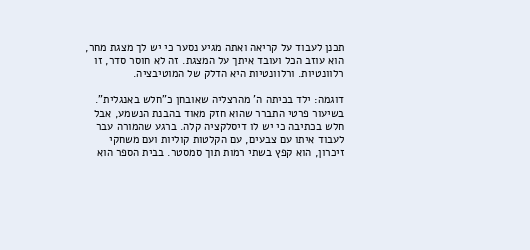תכנן לעבוד על קריאה ואתה מגיע נסער כי יש לך מצגת מחר, הוא עוזב הכל ועובד איתך על המצגת. זה לא חוסר סדר, זו רלוונטיות. ורלוונטיות היא הדלק של המוטיבציה.

דוגמה: ילד בכיתה ה' מהרצליה שאובחן כ"חלש באנגלית". בשיעור פרטי התברר שהוא חזק מאוד בהבנת הנשמע, אבל חלש בכתיבה כי יש לו דיסלקציה קלה. ברגע שהמורה עבר לעבוד איתו עם צבעים, עם הקלטות קוליות ועם משחקי זיכרון, הוא קפץ בשתי רמות תוך סמסטר. בבית הספר הוא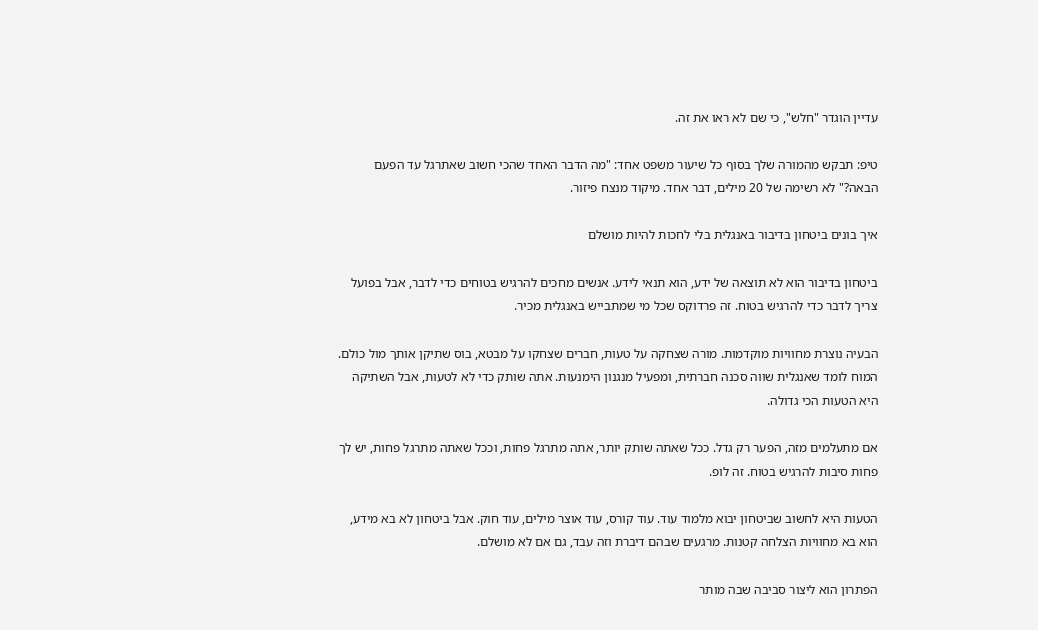עדיין הוגדר "חלש", כי שם לא ראו את זה.

טיפ: תבקש מהמורה שלך בסוף כל שיעור משפט אחד: "מה הדבר האחד שהכי חשוב שאתרגל עד הפעם הבאה?" לא רשימה של 20 מילים, דבר אחד. מיקוד מנצח פיזור.

איך בונים ביטחון בדיבור באנגלית בלי לחכות להיות מושלם

ביטחון בדיבור הוא לא תוצאה של ידע, הוא תנאי לידע. אנשים מחכים להרגיש בטוחים כדי לדבר, אבל בפועל צריך לדבר כדי להרגיש בטוח. זה פרדוקס שכל מי שמתבייש באנגלית מכיר.

הבעיה נוצרת מחוויות מוקדמות. מורה שצחקה על טעות, חברים שצחקו על מבטא, בוס שתיקן אותך מול כולם. המוח לומד שאנגלית שווה סכנה חברתית, ומפעיל מנגנון הימנעות. אתה שותק כדי לא לטעות, אבל השתיקה היא הטעות הכי גדולה.

אם מתעלמים מזה, הפער רק גדל. ככל שאתה שותק יותר, אתה מתרגל פחות, וככל שאתה מתרגל פחות, יש לך פחות סיבות להרגיש בטוח. זה לופ.

הטעות היא לחשוב שביטחון יבוא מלמוד עוד. עוד קורס, עוד אוצר מילים, עוד חוק. אבל ביטחון לא בא מידע, הוא בא מחוויות הצלחה קטנות. מרגעים שבהם דיברת וזה עבד, גם אם לא מושלם.

הפתרון הוא ליצור סביבה שבה מותר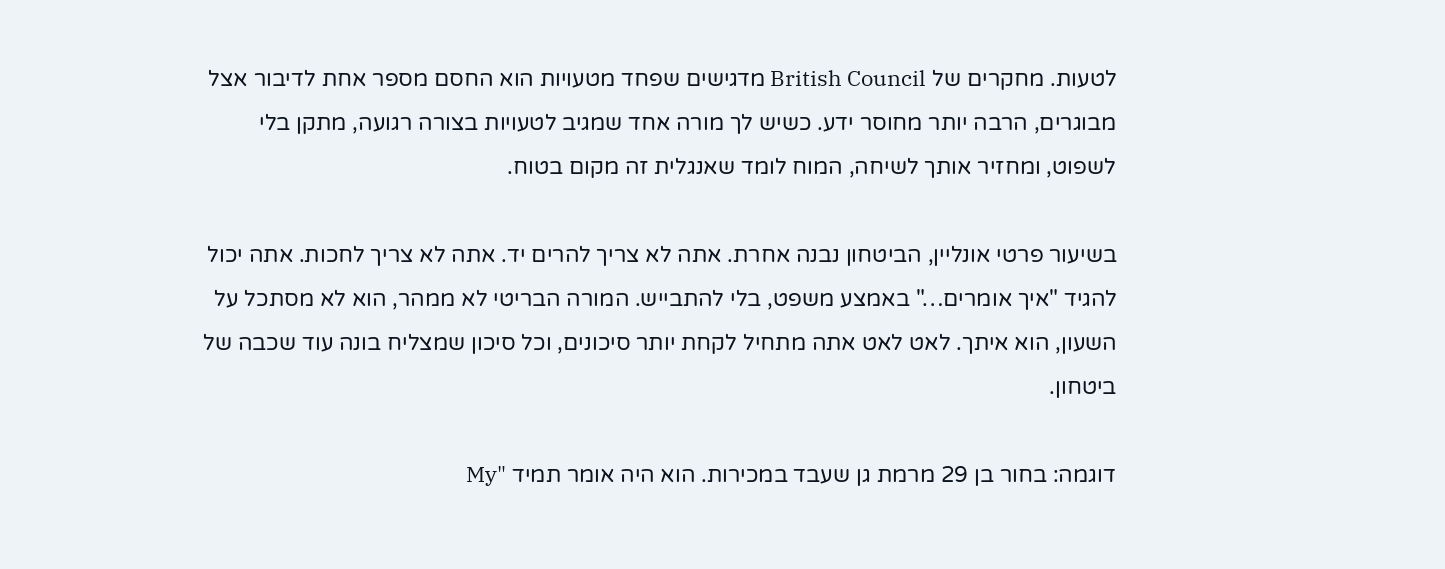לטעות. מחקרים של British Council מדגישים שפחד מטעויות הוא החסם מספר אחת לדיבור אצל מבוגרים, הרבה יותר מחוסר ידע. כשיש לך מורה אחד שמגיב לטעויות בצורה רגועה, מתקן בלי לשפוט, ומחזיר אותך לשיחה, המוח לומד שאנגלית זה מקום בטוח.

בשיעור פרטי אונליין, הביטחון נבנה אחרת. אתה לא צריך להרים יד. אתה לא צריך לחכות. אתה יכול להגיד "איך אומרים…" באמצע משפט, בלי להתבייש. המורה הבריטי לא ממהר, הוא לא מסתכל על השעון, הוא איתך. לאט לאט אתה מתחיל לקחת יותר סיכונים, וכל סיכון שמצליח בונה עוד שכבה של ביטחון.

דוגמה: בחור בן 29 מרמת גן שעבד במכירות. הוא היה אומר תמיד "My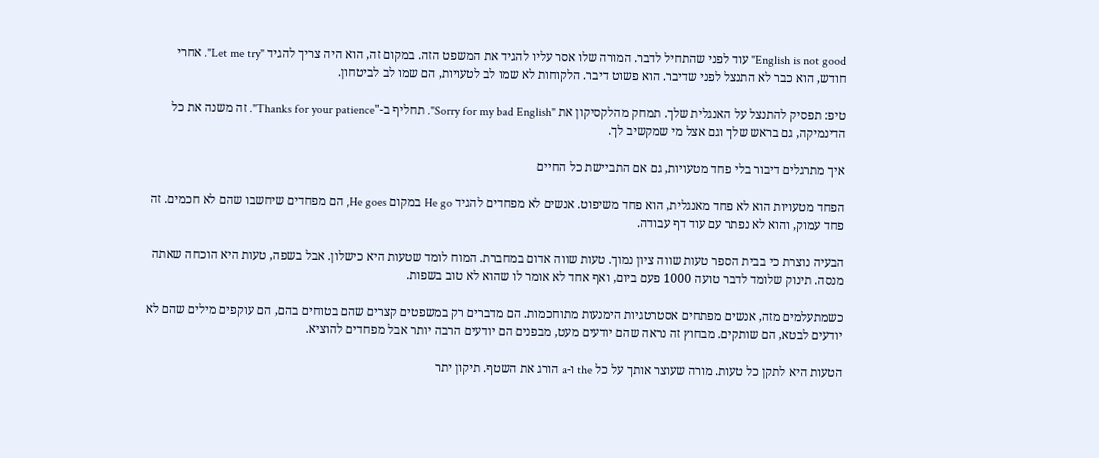English is not good" עוד לפני שהתחיל לדבר. המורה שלו אסר עליו להגיד את המשפט הזה. במקום זה, הוא היה צריך להגיד "Let me try". אחרי חודש, הוא כבר לא התנצל לפני שדיבר. הוא פשוט דיבר. הלקוחות לא שמו לב לטעויות, הם שמו לב לביטחון.

טיפ: תפסיק להתנצל על האנגלית שלך. תמחק מהלקסיקון את "Sorry for my bad English". תחליף ב-"Thanks for your patience". זה משנה את כל הדינמיקה, גם בראש שלך וגם אצל מי שמקשיב לך.

איך מתרגלים דיבור בלי פחד מטעויות, גם אם התביישת כל החיים

הפחד מטעויות הוא לא פחד מאנגלית, הוא פחד משיפוט. אנשים לא מפחדים להגיד He go במקום He goes, הם מפחדים שיחשבו שהם לא חכמים. זה פחד עמוק, והוא לא נפתר עם עוד דף עבודה.

הבעיה נוצרת כי בבית הספר טעות שווה ציון נמוך. טעות שווה אדום במחברת. המוח לומד שטעות היא כישלון. אבל בשפה, טעות היא הוכחה שאתה מנסה. תינוק שלומד לדבר טועה 1000 פעם ביום, ואף אחד לא אומר לו שהוא לא טוב בשפות.

כשמתעלמים מזה, אנשים מפתחים אסטרטגיות הימנעות מתוחכמות. הם מדברים רק במשפטים קצרים שהם בטוחים בהם, הם עוקפים מילים שהם לא יודעים לבטא, הם שותקים. מבחוץ זה נראה שהם יודעים מעט, מבפנים הם יודעים הרבה יותר אבל מפחדים להוציא.

הטעות היא לתקן כל טעות. מורה שעוצר אותך על כל the ו-a הורג את השטף. תיקון יתר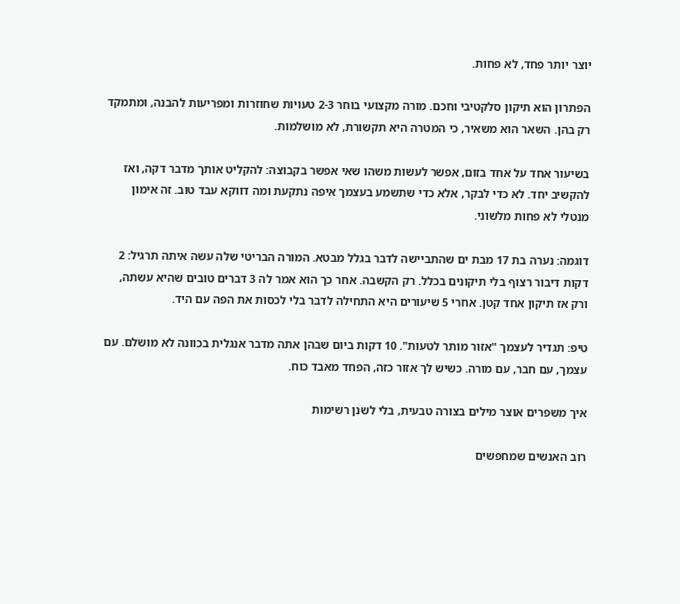יוצר יותר פחד, לא פחות.

הפתרון הוא תיקון סלקטיבי וחכם. מורה מקצועי בוחר 2-3 טעויות שחוזרות ומפריעות להבנה, ומתמקד רק בהן. השאר הוא משאיר, כי המטרה היא תקשורת, לא מושלמות.

בשיעור אחד על אחד בזום, אפשר לעשות משהו שאי אפשר בקבוצה: להקליט אותך מדבר דקה, ואז להקשיב יחד. לא כדי לבקר, אלא כדי שתשמע בעצמך איפה נתקעת ומה דווקא עבד טוב. זה אימון מנטלי לא פחות מלשוני.

דוגמה: נערה בת 17 מבת ים שהתביישה לדבר בגלל מבטא. המורה הבריטי שלה עשה איתה תרגיל: 2 דקות דיבור רצוף בלי תיקונים בכלל. רק הקשבה. אחר כך הוא אמר לה 3 דברים טובים שהיא עשתה, ורק אז תיקון אחד קטן. אחרי 5 שיעורים היא התחילה לדבר בלי לכסות את הפה עם היד.

טיפ: תגדיר לעצמך "אזור מותר לטעות". 10 דקות ביום שבהן אתה מדבר אנגלית בכוונה לא מושלם. עם עצמך, עם חבר, עם מורה. כשיש לך אזור כזה, הפחד מאבד כוח.

איך משפרים אוצר מילים בצורה טבעית, בלי לשנן רשימות

רוב האנשים שמחפשים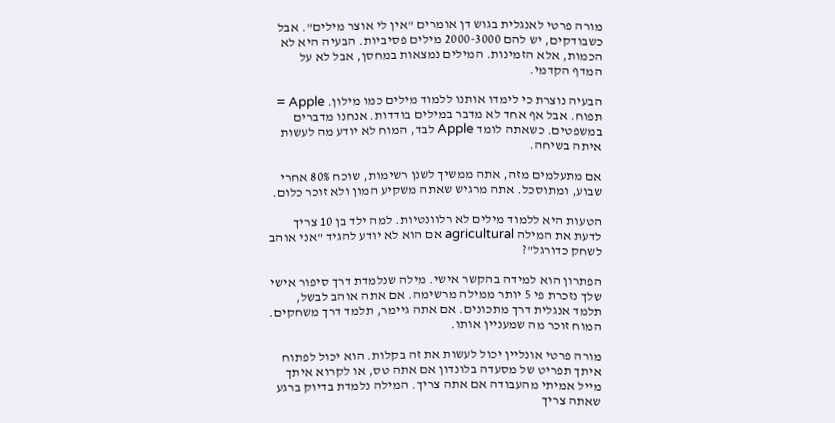מורה פרטי לאנגלית בגוש דן אומרים "אין לי אוצר מילים". אבל כשבודקים, יש להם 2000-3000 מילים פסיביות. הבעיה היא לא הכמות, אלא הזמינות. המילים נמצאות במחסן, אבל לא על המדף הקדמי.

הבעיה נוצרת כי לימדו אותנו ללמוד מילים כמו מילון. Apple = תפוח. אבל אף אחד לא מדבר במילים בודדות. אנחנו מדברים במשפטים. כשאתה לומד Apple לבד, המוח לא יודע מה לעשות איתה בשיחה.

אם מתעלמים מזה, אתה ממשיך לשנן רשימות, שוכח 80% אחרי שבוע, ומתוסכל. אתה מרגיש שאתה משקיע המון ולא זוכר כלום.

הטעות היא ללמוד מילים לא רלוונטיות. למה ילד בן 10 צריך לדעת את המילה agricultural אם הוא לא יודע להגיד "אני אוהב לשחק כדורגל"?

הפתרון הוא למידה בהקשר אישי. מילה שנלמדת דרך סיפור אישי שלך נזכרת פי 5 יותר ממילה מרשימה. אם אתה אוהב לבשל, תלמד אנגלית דרך מתכונים. אם אתה גיימר, תלמד דרך משחקים. המוח זוכר מה שמעניין אותו.

מורה פרטי אונליין יכול לעשות את זה בקלות. הוא יכול לפתוח איתך תפריט של מסעדה בלונדון אם אתה טס, או לקרוא איתך מייל אמיתי מהעבודה אם אתה צריך. המילה נלמדת בדיוק ברגע שאתה צריך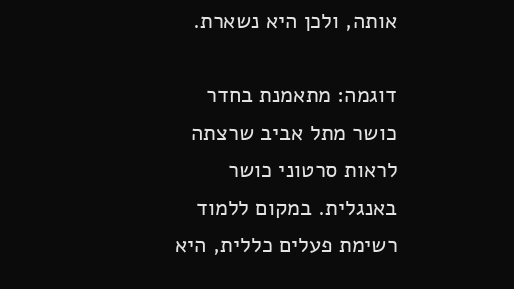אותה, ולכן היא נשארת.

דוגמה: מתאמנת בחדר כושר מתל אביב שרצתה לראות סרטוני כושר באנגלית. במקום ללמוד רשימת פעלים כללית, היא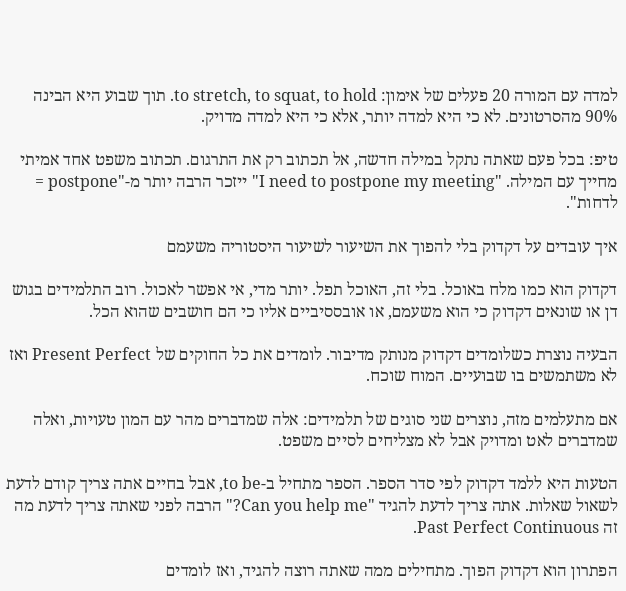למדה עם המורה 20 פעלים של אימון: to stretch, to squat, to hold. תוך שבוע היא הבינה 90% מהסרטונים. לא כי היא למדה יותר, אלא כי היא למדה מדויק.

טיפ: בכל פעם שאתה נתקל במילה חדשה, אל תכתוב רק את התרגום. תכתוב משפט אחד אמיתי מחייך עם המילה. "I need to postpone my meeting" ייזכר הרבה יותר מ-"postpone = לדחות".

איך עובדים על דקדוק בלי להפוך את השיעור לשיעור היסטוריה משעמם

דקדוק הוא כמו מלח באוכל. בלי זה, האוכל תפל. יותר מדי, אי אפשר לאכול. רוב התלמידים בגוש דן או שונאים דקדוק כי הוא משעמם, או אובססיביים אליו כי הם חושבים שהוא הכל.

הבעיה נוצרת כשלומדים דקדוק מנותק מדיבור. לומדים את כל החוקים של Present Perfect ואז לא משתמשים בו שבועיים. המוח שוכח.

אם מתעלמים מזה, נוצרים שני סוגים של תלמידים: אלה שמדברים מהר עם המון טעויות, ואלה שמדברים לאט ומדויק אבל לא מצליחים לסיים משפט.

הטעות היא ללמד דקדוק לפי סדר הספר. הספר מתחיל ב-to be, אבל בחיים אתה צריך קודם לדעת לשאול שאלות. אתה צריך לדעת להגיד "Can you help me?" הרבה לפני שאתה צריך לדעת מה זה Past Perfect Continuous.

הפתרון הוא דקדוק הפוך. מתחילים ממה שאתה רוצה להגיד, ואז לומדים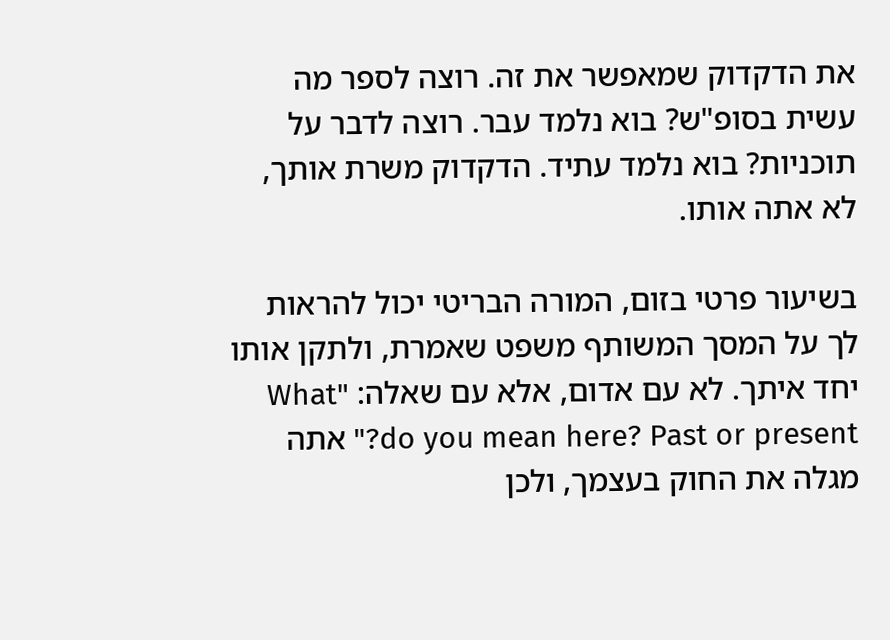את הדקדוק שמאפשר את זה. רוצה לספר מה עשית בסופ"ש? בוא נלמד עבר. רוצה לדבר על תוכניות? בוא נלמד עתיד. הדקדוק משרת אותך, לא אתה אותו.

בשיעור פרטי בזום, המורה הבריטי יכול להראות לך על המסך המשותף משפט שאמרת, ולתקן אותו יחד איתך. לא עם אדום, אלא עם שאלה: "What do you mean here? Past or present?" אתה מגלה את החוק בעצמך, ולכן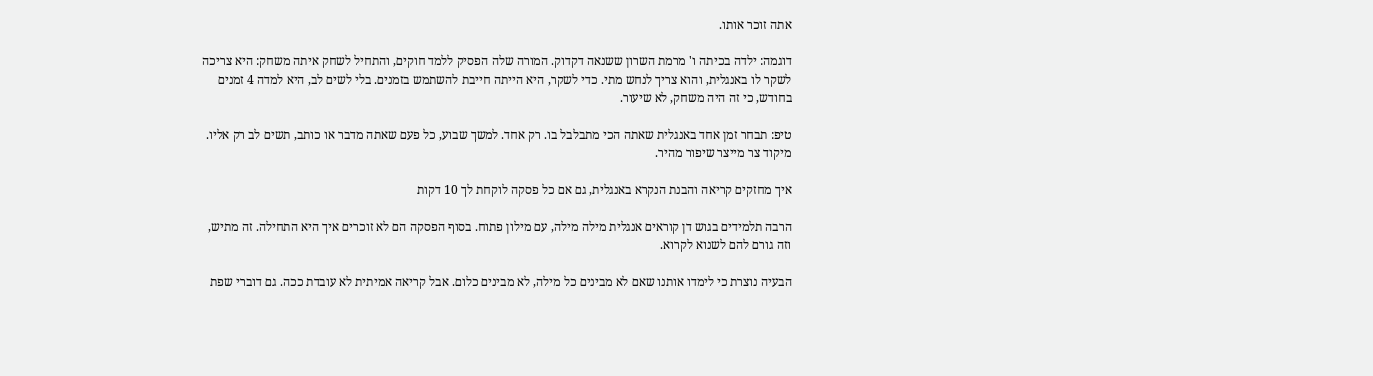אתה זוכר אותו.

דוגמה: ילדה בכיתה ו' מרמת השרון ששנאה דקדוק. המורה שלה הפסיק ללמד חוקים, והתחיל לשחק איתה משחק: היא צריכה לשקר לו באנגלית, והוא צריך לנחש מתי. כדי לשקר, היא הייתה חייבת להשתמש בזמנים. בלי לשים לב, היא למדה 4 זמנים בחודש, כי זה היה משחק, לא שיעור.

טיפ: תבחר זמן אחד באנגלית שאתה הכי מתבלבל בו. רק אחד. למשך שבוע, כל פעם שאתה מדבר או כותב, תשים לב רק אליו. מיקוד צר מייצר שיפור מהיר.

איך מחזקים קריאה והבנת הנקרא באנגלית, גם אם כל פסקה לוקחת לך 10 דקות

הרבה תלמידים בגוש דן קוראים אנגלית מילה מילה, עם מילון פתוח. בסוף הפסקה הם לא זוכרים איך היא התחילה. זה מתיש, וזה גורם להם לשנוא לקרוא.

הבעיה נוצרת כי לימדו אותנו שאם לא מבינים כל מילה, לא מבינים כלום. אבל קריאה אמיתית לא עובדת ככה. גם דוברי שפת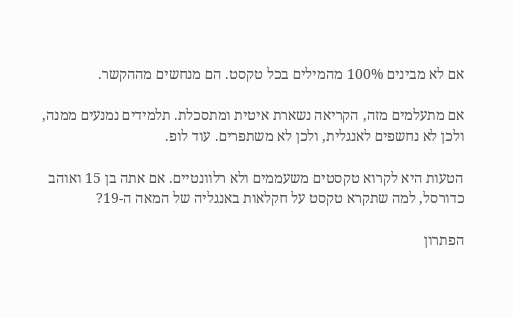אם לא מבינים 100% מהמילים בכל טקסט. הם מנחשים מההקשר.

אם מתעלמים מזה, הקריאה נשארת איטית ומתסכלת. תלמידים נמנעים ממנה, ולכן לא נחשפים לאנגלית, ולכן לא משתפרים. עוד לופ.

הטעות היא לקרוא טקסטים משעממים ולא רלוונטיים. אם אתה בן 15 ואוהב כדורסל, למה שתקרא טקסט על חקלאות באנגליה של המאה ה-19?

הפתרון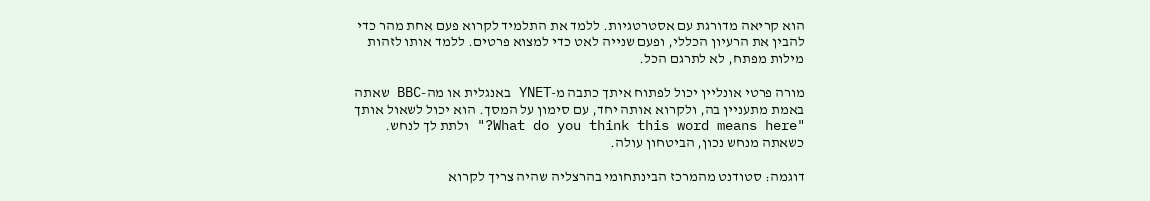הוא קריאה מדורגת עם אסטרטגיות. ללמד את התלמיד לקרוא פעם אחת מהר כדי להבין את הרעיון הכללי, ופעם שנייה לאט כדי למצוא פרטים. ללמד אותו לזהות מילות מפתח, לא לתרגם הכל.

מורה פרטי אונליין יכול לפתוח איתך כתבה מ-YNET באנגלית או מה-BBC שאתה באמת מתעניין בה, ולקרוא אותה יחד, עם סימון על המסך. הוא יכול לשאול אותך "What do you think this word means here?" ולתת לך לנחש. כשאתה מנחש נכון, הביטחון עולה.

דוגמה: סטודנט מהמרכז הבינתחומי בהרצליה שהיה צריך לקרוא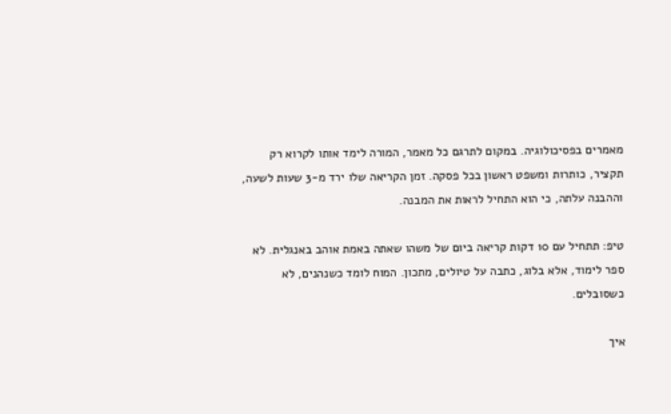מאמרים בפסיכולוגיה. במקום לתרגם כל מאמר, המורה לימד אותו לקרוא רק תקציר, כותרות ומשפט ראשון בכל פסקה. זמן הקריאה שלו ירד מ-3 שעות לשעה, וההבנה עלתה, כי הוא התחיל לראות את המבנה.

טיפ: תתחיל עם 10 דקות קריאה ביום של משהו שאתה באמת אוהב באנגלית. לא ספר לימוד, אלא בלוג, כתבה על טיולים, מתכון. המוח לומד כשנהנים, לא כשסובלים.

איך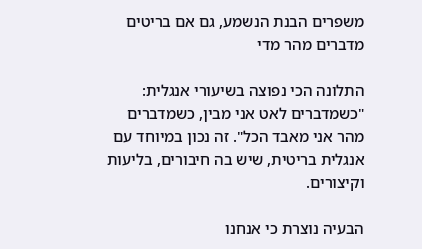משפרים הבנת הנשמע, גם אם בריטים מדברים מהר מדי

התלונה הכי נפוצה בשיעורי אנגלית: "כשמדברים לאט אני מבין, כשמדברים מהר אני מאבד הכל". זה נכון במיוחד עם אנגלית בריטית, שיש בה חיבורים, בליעות וקיצורים.

הבעיה נוצרת כי אנחנו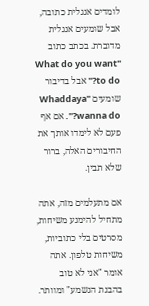לומדים אנגלית כתובה, אבל שומעים אנגלית מדוברת. בכתב כתוב "What do you want to do?" אבל בדיבור שומעים "Whaddaya wanna do?". אם אף פעם לא לימדו אותך את החיבורים האלה, ברור שלא תבין.

אם מתעלמים מזה, אתה מתחיל להימנע משיחות, מסרטים בלי כתוביות, משיחות טלפון. אתה אומר "אני לא טוב בהבנת הנשמע" ומוותר.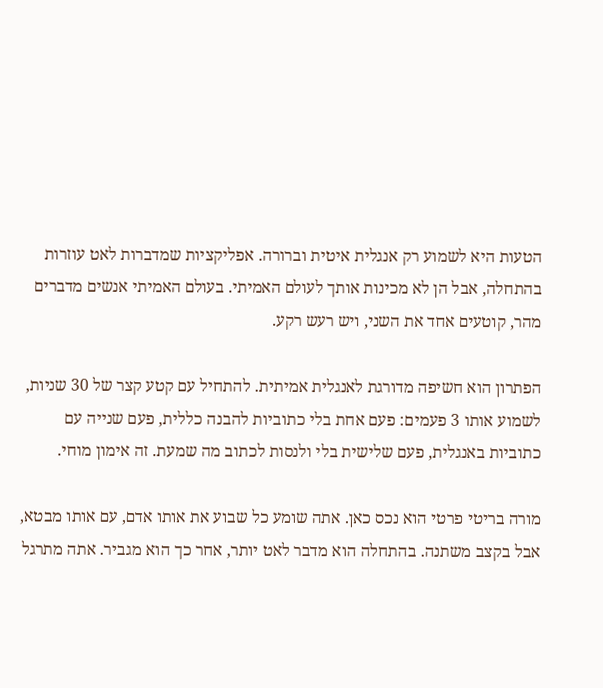הטעות היא לשמוע רק אנגלית איטית וברורה. אפליקציות שמדברות לאט עוזרות בהתחלה, אבל הן לא מכינות אותך לעולם האמיתי. בעולם האמיתי אנשים מדברים מהר, קוטעים אחד את השני, ויש רעש רקע.

הפתרון הוא חשיפה מדורגת לאנגלית אמיתית. להתחיל עם קטע קצר של 30 שניות, לשמוע אותו 3 פעמים: פעם אחת בלי כתוביות להבנה כללית, פעם שנייה עם כתוביות באנגלית, פעם שלישית בלי ולנסות לכתוב מה שמעת. זה אימון מוחי.

מורה בריטי פרטי הוא נכס כאן. אתה שומע כל שבוע את אותו אדם, עם אותו מבטא, אבל בקצב משתנה. בהתחלה הוא מדבר לאט יותר, אחר כך הוא מגביר. אתה מתרגל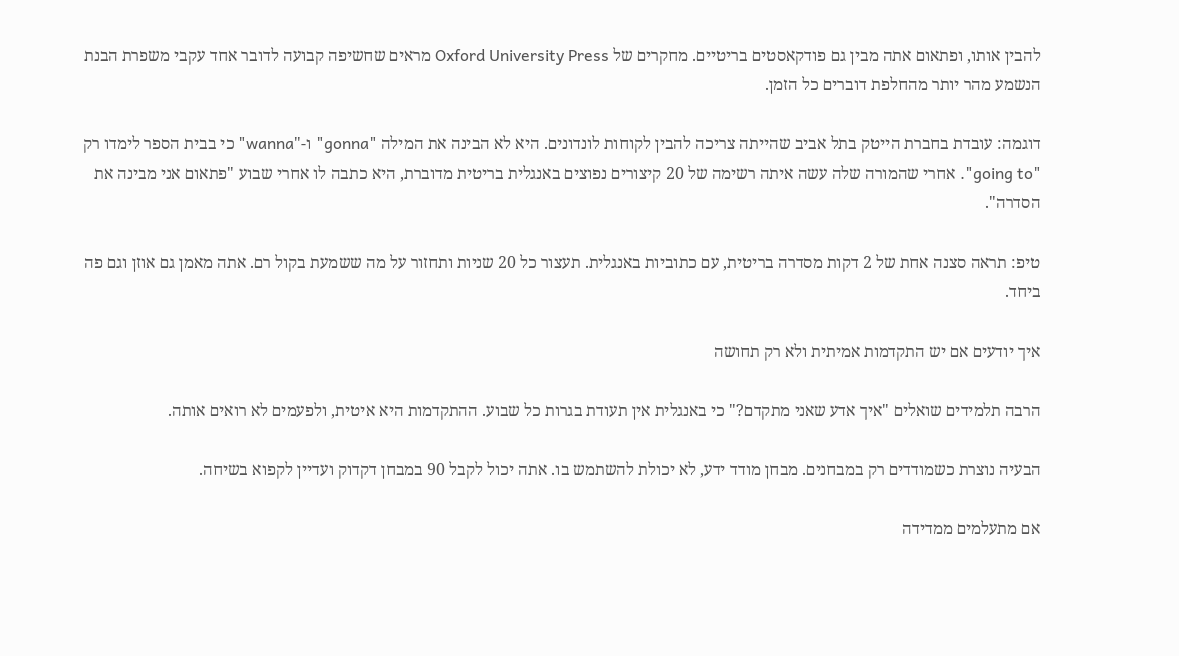להבין אותו, ופתאום אתה מבין גם פודקאסטים בריטיים. מחקרים של Oxford University Press מראים שחשיפה קבועה לדובר אחד עקבי משפרת הבנת הנשמע מהר יותר מהחלפת דוברים כל הזמן.

דוגמה: עובדת בחברת הייטק בתל אביב שהייתה צריכה להבין לקוחות לונדונים. היא לא הבינה את המילה "gonna" ו-"wanna" כי בבית הספר לימדו רק "going to". אחרי שהמורה שלה עשה איתה רשימה של 20 קיצורים נפוצים באנגלית בריטית מדוברת, היא כתבה לו אחרי שבוע "פתאום אני מבינה את הסדרה".

טיפ: תראה סצנה אחת של 2 דקות מסדרה בריטית, עם כתוביות באנגלית. תעצור כל 20 שניות ותחזור על מה ששמעת בקול רם. אתה מאמן גם אוזן וגם פה ביחד.

איך יודעים אם יש התקדמות אמיתית ולא רק תחושה

הרבה תלמידים שואלים "איך אדע שאני מתקדם?" כי באנגלית אין תעודת בגרות כל שבוע. ההתקדמות היא איטית, ולפעמים לא רואים אותה.

הבעיה נוצרת כשמודדים רק במבחנים. מבחן מודד ידע, לא יכולת להשתמש בו. אתה יכול לקבל 90 במבחן דקדוק ועדיין לקפוא בשיחה.

אם מתעלמים ממדידה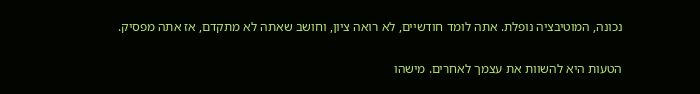נכונה, המוטיבציה נופלת. אתה לומד חודשיים, לא רואה ציון, וחושב שאתה לא מתקדם, אז אתה מפסיק.

הטעות היא להשוות את עצמך לאחרים. מישהו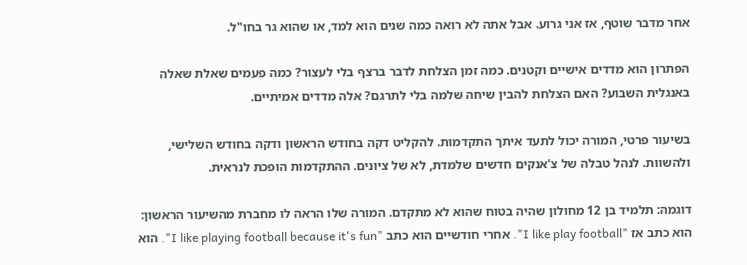אחר מדבר שוטף, אז אני גרוע. אבל אתה לא רואה כמה שנים הוא למד, או שהוא גר בחו"ל.

הפתרון הוא מדדים אישיים וקטנים. כמה זמן הצלחת לדבר ברצף בלי לעצור? כמה פעמים שאלת שאלה באנגלית השבוע? האם הצלחת להבין שיחה שלמה בלי לתרגם? אלה מדדים אמיתיים.

בשיעור פרטי, המורה יכול לתעד איתך התקדמות. להקליט דקה בחודש הראשון ודקה בחודש השלישי, ולהשוות. לנהל טבלה של צ'אנקים חדשים שלמדת, לא של ציונים. ההתקדמות הופכת לנראית.

דוגמה: תלמיד בן 12 מחולון שהיה בטוח שהוא לא מתקדם. המורה שלו הראה לו מחברת מהשיעור הראשון: הוא כתב אז "I like play football". אחרי חודשיים הוא כתב "I like playing football because it's fun". הוא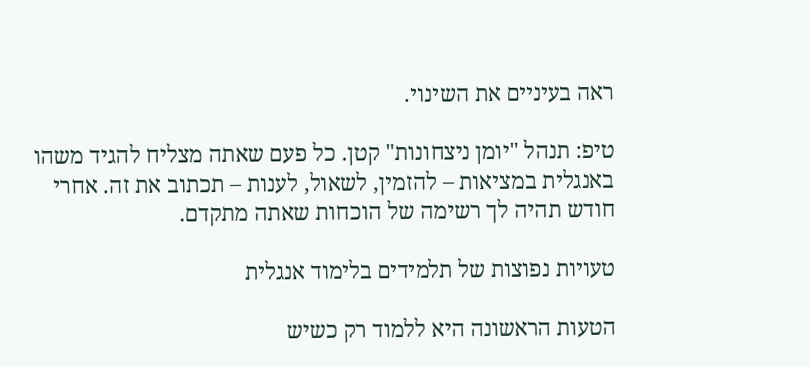ראה בעיניים את השינוי.

טיפ: תנהל "יומן ניצחונות" קטן. כל פעם שאתה מצליח להגיד משהו באנגלית במציאות – להזמין, לשאול, לענות – תכתוב את זה. אחרי חודש תהיה לך רשימה של הוכחות שאתה מתקדם.

טעויות נפוצות של תלמידים בלימוד אנגלית

הטעות הראשונה היא ללמוד רק כשיש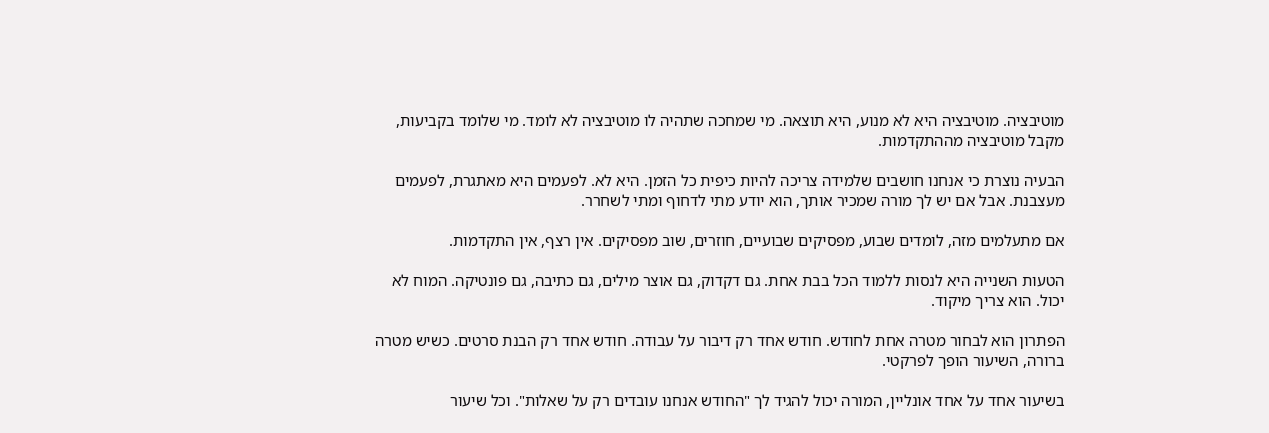מוטיבציה. מוטיבציה היא לא מנוע, היא תוצאה. מי שמחכה שתהיה לו מוטיבציה לא לומד. מי שלומד בקביעות, מקבל מוטיבציה מההתקדמות.

הבעיה נוצרת כי אנחנו חושבים שלמידה צריכה להיות כיפית כל הזמן. היא לא. לפעמים היא מאתגרת, לפעמים מעצבנת. אבל אם יש לך מורה שמכיר אותך, הוא יודע מתי לדחוף ומתי לשחרר.

אם מתעלמים מזה, לומדים שבוע, מפסיקים שבועיים, חוזרים, שוב מפסיקים. אין רצף, אין התקדמות.

הטעות השנייה היא לנסות ללמוד הכל בבת אחת. גם דקדוק, גם אוצר מילים, גם כתיבה, גם פונטיקה. המוח לא יכול. הוא צריך מיקוד.

הפתרון הוא לבחור מטרה אחת לחודש. חודש אחד רק דיבור על עבודה. חודש אחד רק הבנת סרטים. כשיש מטרה ברורה, השיעור הופך לפרקטי.

בשיעור אחד על אחד אונליין, המורה יכול להגיד לך "החודש אנחנו עובדים רק על שאלות". וכל שיעור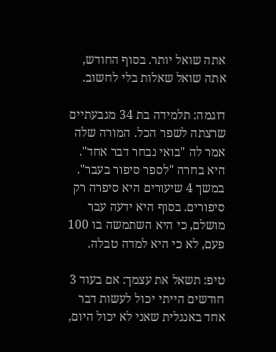אתה שואל יותר. בסוף החודש, אתה שואל שאלות בלי לחשוב.

דוגמה: תלמידה בת 34 מגבעתיים שרצתה לשפר הכל. המורה שלה אמר לה "בואי נבחר דבר אחד". היא בחרה "לספר סיפור בעבר". במשך 4 שיעורים היא סיפרה רק סיפורים. בסוף היא ידעה עבר מושלם, כי היא השתמשה בו 100 פעם, לא כי היא למדה טבלה.

טיפ: תשאל את עצמך: אם בעוד 3 חודשים הייתי יכול לעשות דבר אחד באנגלית שאני לא יכול היום,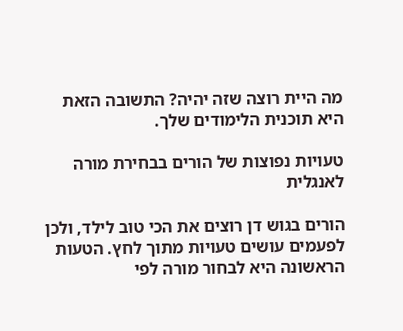מה היית רוצה שזה יהיה? התשובה הזאת היא תוכנית הלימודים שלך.

טעויות נפוצות של הורים בבחירת מורה לאנגלית

הורים בגוש דן רוצים את הכי טוב לילד, ולכן לפעמים עושים טעויות מתוך לחץ. הטעות הראשונה היא לבחור מורה לפי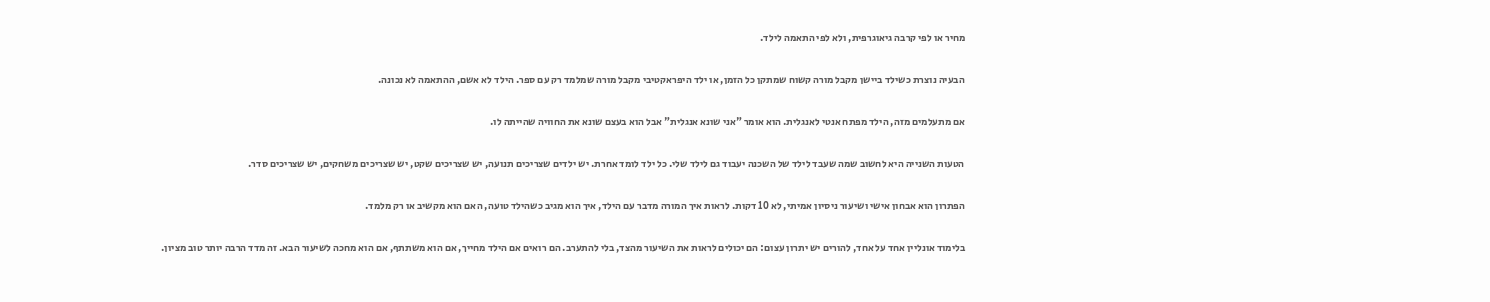מחיר או לפי קרבה גיאוגרפית, ולא לפי התאמה לילד.

הבעיה נוצרת כשילד ביישן מקבל מורה קשוח שמתקן כל הזמן, או ילד היפראקטיבי מקבל מורה שמלמד רק עם ספר. הילד לא אשם, ההתאמה לא נכונה.

אם מתעלמים מזה, הילד מפתח אנטי לאנגלית. הוא אומר "אני שונא אנגלית" אבל הוא בעצם שונא את החוויה שהייתה לו.

הטעות השנייה היא לחשוב שמה שעבד לילד של השכנה יעבוד גם לילד שלי. כל ילד לומד אחרת. יש ילדים שצריכים תנועה, יש שצריכים שקט, יש שצריכים משחקים, יש שצריכים סדר.

הפתרון הוא אבחון אישי ושיעור ניסיון אמיתי, לא 10 דקות. לראות איך המורה מדבר עם הילד, איך הוא מגיב כשהילד טועה, האם הוא מקשיב או רק מלמד.

בלימוד אונליין אחד על אחד, להורים יש יתרון עצום: הם יכולים לראות את השיעור מהצד, בלי להתערב. הם רואים אם הילד מחייך, אם הוא משתתף, אם הוא מחכה לשיעור הבא. זה מדד הרבה יותר טוב מציון.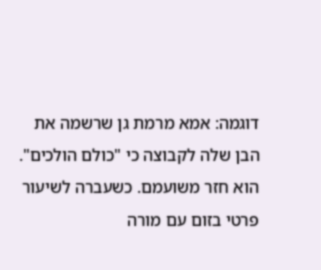דוגמה: אמא מרמת גן שרשמה את הבן שלה לקבוצה כי "כולם הולכים". הוא חזר משועמם. כשעברה לשיעור פרטי בזום עם מורה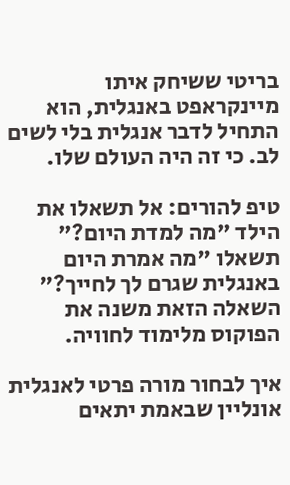בריטי ששיחק איתו מיינקראפט באנגלית, הוא התחיל לדבר אנגלית בלי לשים לב. כי זה היה העולם שלו.

טיפ להורים: אל תשאלו את הילד "מה למדת היום?" תשאלו "מה אמרת היום באנגלית שגרם לך לחייך?" השאלה הזאת משנה את הפוקוס מלימוד לחוויה.

איך לבחור מורה פרטי לאנגלית אונליין שבאמת יתאים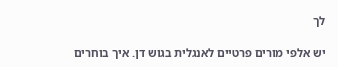לך

יש אלפי מורים פרטיים לאנגלית בגוש דן. איך בוחרים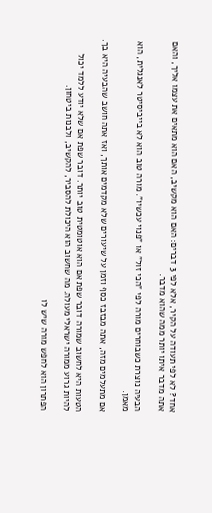אחד? לא לפי תעודה על הקיר, אלא לפי 3 דברים: האם הוא מקשיב, האם הוא מתאים את עצמו אליך, והאם אתה מדבר איתו יותר ממה שהוא מדבר.

הבעיה נוצרת כשבוחרים מורה לפי "הכי זול" או "פנוי עכשיו". מורה טוב הוא לא בייביסיטר לאנגלית, הוא מאמן.

אם מתעלמים מזה, אתה מבזבז כסף וזמן על שיעורים שלא מקדמים אותך, ואז אתה חושב שהבעיה היא בך.

הטעות היא לחשוב שמורה דובר שפת אם הוא אוטומטית טוב יותר. דובר שפת אם שלא יודע ללמד יכול להיות גרוע ממורה ישראלי מעולה. מה שחשוב הוא היכולת להסביר, להקשיב, ולבנות ביטחון.

הפתרון הוא לחפש מורה שיש לו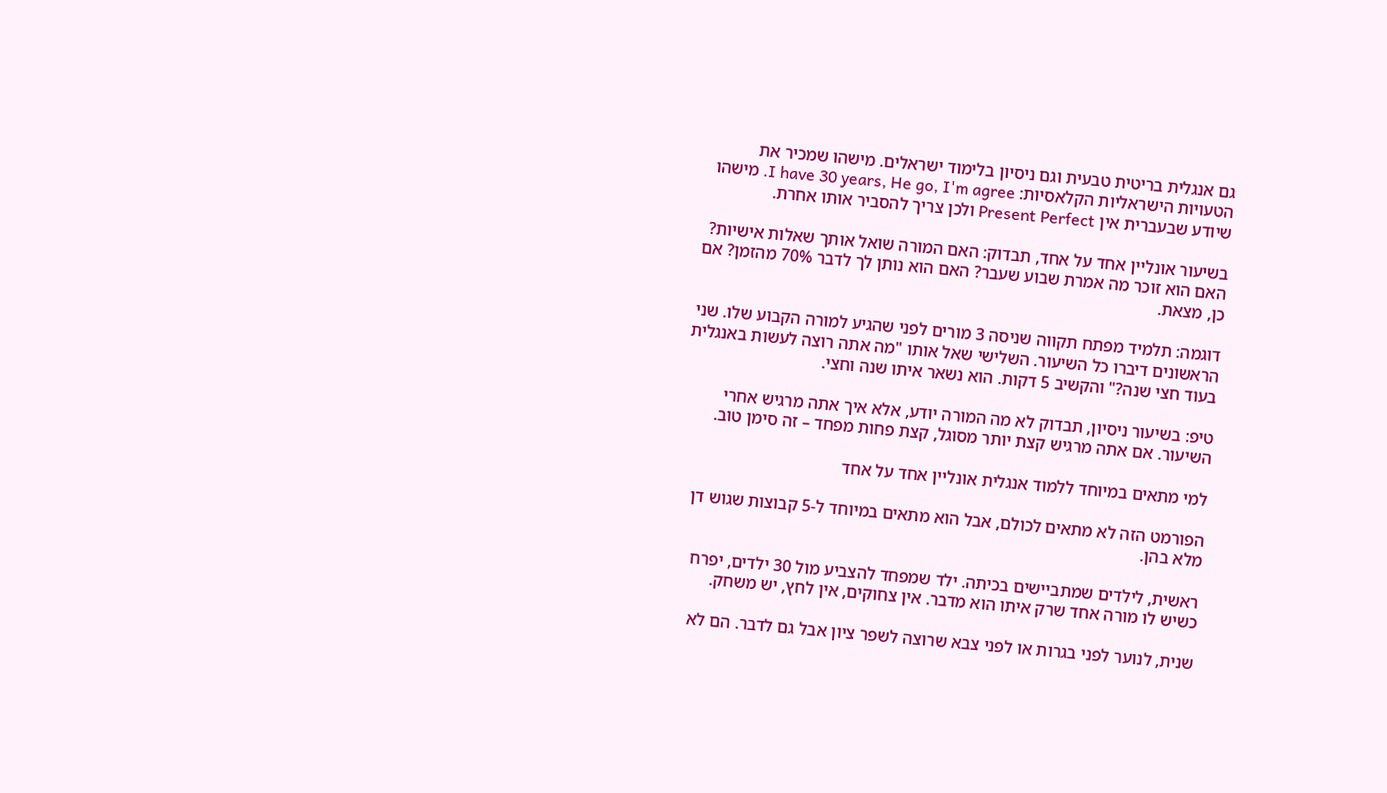גם אנגלית בריטית טבעית וגם ניסיון בלימוד ישראלים. מישהו שמכיר את הטעויות הישראליות הקלאסיות: I have 30 years, He go, I'm agree. מישהו שיודע שבעברית אין Present Perfect ולכן צריך להסביר אותו אחרת.

בשיעור אונליין אחד על אחד, תבדוק: האם המורה שואל אותך שאלות אישיות? האם הוא זוכר מה אמרת שבוע שעבר? האם הוא נותן לך לדבר 70% מהזמן? אם כן, מצאת.

דוגמה: תלמיד מפתח תקווה שניסה 3 מורים לפני שהגיע למורה הקבוע שלו. שני הראשונים דיברו כל השיעור. השלישי שאל אותו "מה אתה רוצה לעשות באנגלית בעוד חצי שנה?" והקשיב 5 דקות. הוא נשאר איתו שנה וחצי.

טיפ: בשיעור ניסיון, תבדוק לא מה המורה יודע, אלא איך אתה מרגיש אחרי השיעור. אם אתה מרגיש קצת יותר מסוגל, קצת פחות מפחד – זה סימן טוב.

למי מתאים במיוחד ללמוד אנגלית אונליין אחד על אחד

הפורמט הזה לא מתאים לכולם, אבל הוא מתאים במיוחד ל-5 קבוצות שגוש דן מלא בהן.

ראשית, לילדים שמתביישים בכיתה. ילד שמפחד להצביע מול 30 ילדים, יפרח כשיש לו מורה אחד שרק איתו הוא מדבר. אין צחוקים, אין לחץ, יש משחק.

שנית, לנוער לפני בגרות או לפני צבא שרוצה לשפר ציון אבל גם לדבר. הם לא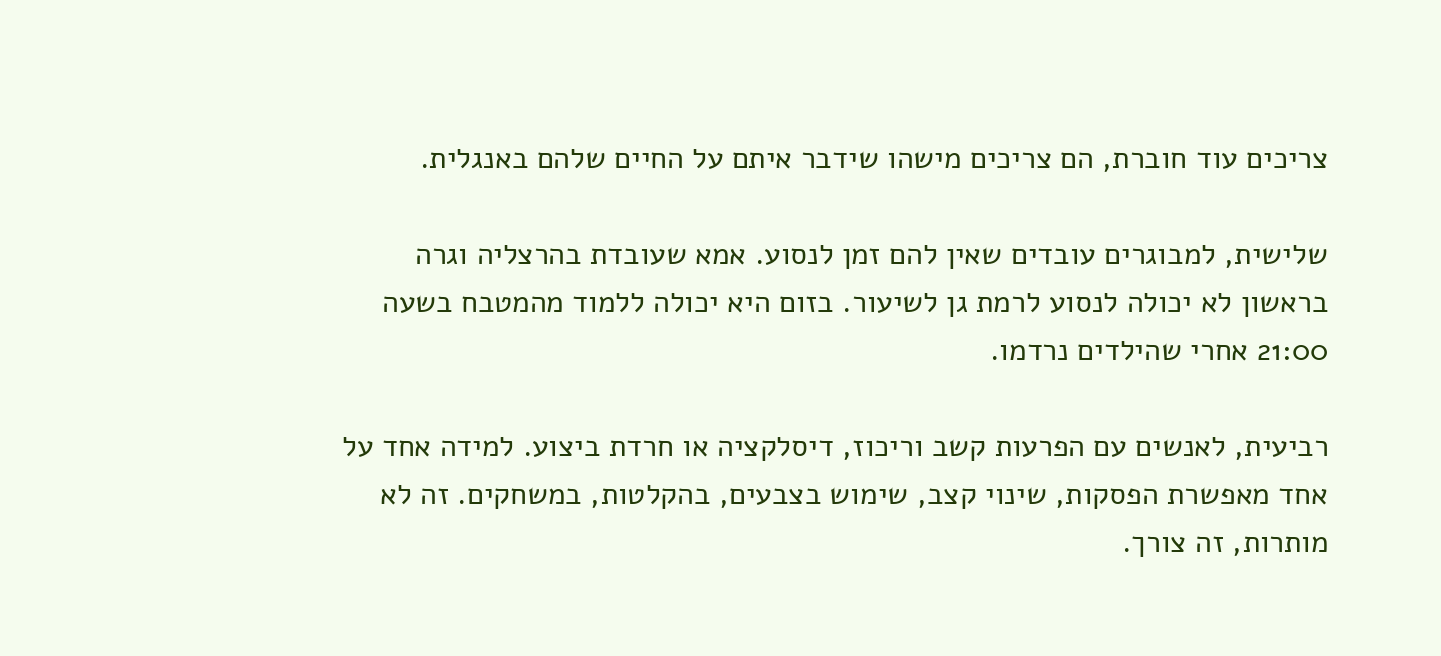צריכים עוד חוברת, הם צריכים מישהו שידבר איתם על החיים שלהם באנגלית.

שלישית, למבוגרים עובדים שאין להם זמן לנסוע. אמא שעובדת בהרצליה וגרה בראשון לא יכולה לנסוע לרמת גן לשיעור. בזום היא יכולה ללמוד מהמטבח בשעה 21:00 אחרי שהילדים נרדמו.

רביעית, לאנשים עם הפרעות קשב וריכוז, דיסלקציה או חרדת ביצוע. למידה אחד על אחד מאפשרת הפסקות, שינוי קצב, שימוש בצבעים, בהקלטות, במשחקים. זה לא מותרות, זה צורך.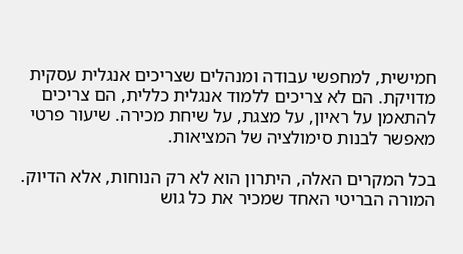חמישית, למחפשי עבודה ומנהלים שצריכים אנגלית עסקית מדויקת. הם לא צריכים ללמוד אנגלית כללית, הם צריכים להתאמן על ראיון, על מצגת, על שיחת מכירה. שיעור פרטי מאפשר לבנות סימולציה של המציאות.

בכל המקרים האלה, היתרון הוא לא רק הנוחות, אלא הדיוק. המורה הבריטי האחד שמכיר את כל גוש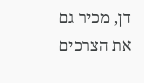דן, מכיר גם את הצרכים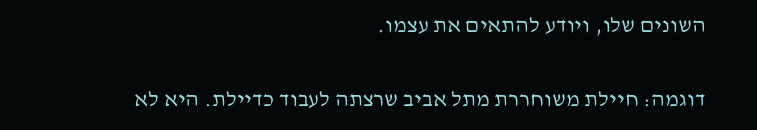השונים שלו, ויודע להתאים את עצמו.

דוגמה: חיילת משוחררת מתל אביב שרצתה לעבוד כדיילת. היא לא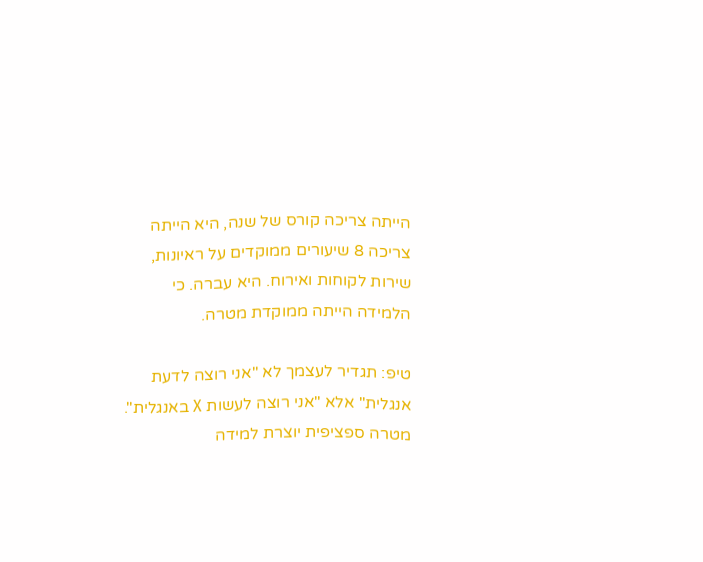הייתה צריכה קורס של שנה, היא הייתה צריכה 8 שיעורים ממוקדים על ראיונות, שירות לקוחות ואירוח. היא עברה. כי הלמידה הייתה ממוקדת מטרה.

טיפ: תגדיר לעצמך לא "אני רוצה לדעת אנגלית" אלא "אני רוצה לעשות X באנגלית". מטרה ספציפית יוצרת למידה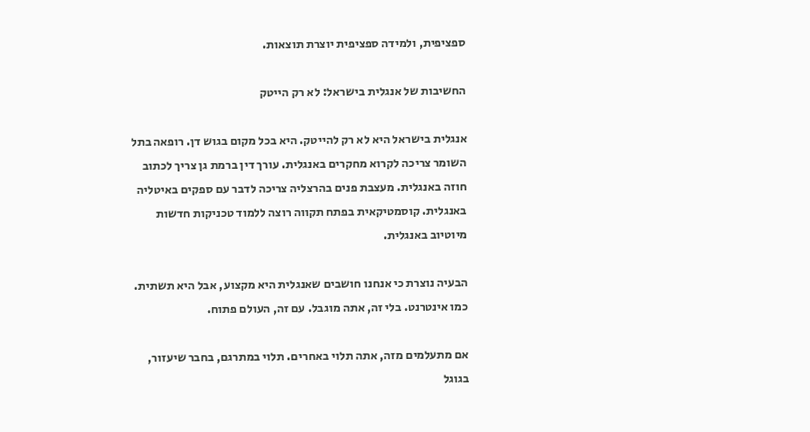ספציפית, ולמידה ספציפית יוצרת תוצאות.

החשיבות של אנגלית בישראל: לא רק הייטק

אנגלית בישראל היא לא רק להייטק. היא בכל מקום בגוש דן. רופאה בתל השומר צריכה לקרוא מחקרים באנגלית. עורך דין ברמת גן צריך לכתוב חוזה באנגלית. מעצבת פנים בהרצליה צריכה לדבר עם ספקים באיטליה באנגלית. קוסמטיקאית בפתח תקווה רוצה ללמוד טכניקות חדשות מיוטיוב באנגלית.

הבעיה נוצרת כי אנחנו חושבים שאנגלית היא מקצוע, אבל היא תשתית. כמו אינטרנט. בלי זה, אתה מוגבל. עם זה, העולם פתוח.

אם מתעלמים מזה, אתה תלוי באחרים. תלוי במתרגם, בחבר שיעזור, בגוגל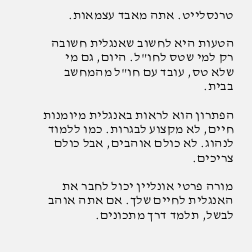טרנסלייט. אתה מאבד עצמאות.

הטעות היא לחשוב שאנגלית חשובה רק למי שטס לחו"ל. היום, גם מי שלא טס, עובד עם חו"ל מהמחשב בבית.

הפתרון הוא לראות באנגלית מיומנות חיים, לא מקצוע לבגרות. כמו ללמוד לנהוג. לא כולם אוהבים, אבל כולם צריכים.

מורה פרטי אונליין יכול לחבר את האנגלית לחיים שלך. אם אתה אוהב לבשל, תלמד דרך מתכונים.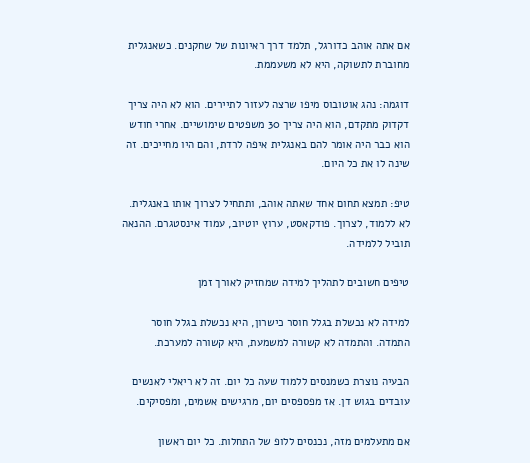אם אתה אוהב כדורגל, תלמד דרך ראיונות של שחקנים. כשאנגלית מחוברת לתשוקה, היא לא משעממת.

דוגמה: נהג אוטובוס מיפו שרצה לעזור לתיירים. הוא לא היה צריך דקדוק מתקדם, הוא היה צריך 30 משפטים שימושיים. אחרי חודש הוא כבר היה אומר להם באנגלית איפה לרדת, והם היו מחייכים. זה שינה לו את כל היום.

טיפ: תמצא תחום אחד שאתה אוהב, ותתחיל לצרוך אותו באנגלית. לא ללמוד, לצרוך. פודקאסט, ערוץ יוטיוב, עמוד אינסטגרם. ההנאה תוביל ללמידה.

טיפים חשובים לתהליך למידה שמחזיק לאורך זמן

למידה לא נכשלת בגלל חוסר כישרון, היא נכשלת בגלל חוסר התמדה. והתמדה לא קשורה למשמעת, היא קשורה למערכת.

הבעיה נוצרת כשמנסים ללמוד שעה כל יום. זה לא ריאלי לאנשים עובדים בגוש דן. אז מפספסים יום, מרגישים אשמים, ומפסיקים.

אם מתעלמים מזה, נכנסים ללופ של התחלות. כל יום ראשון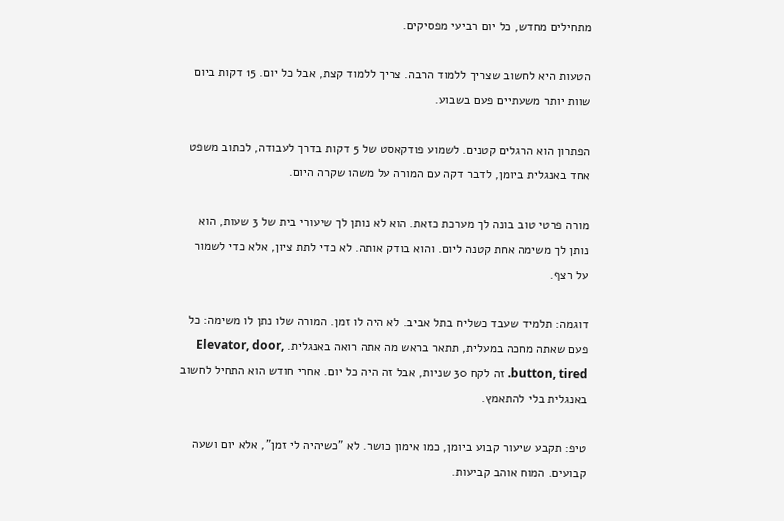מתחילים מחדש, כל יום רביעי מפסיקים.

הטעות היא לחשוב שצריך ללמוד הרבה. צריך ללמוד קצת, אבל כל יום. 15 דקות ביום שוות יותר משעתיים פעם בשבוע.

הפתרון הוא הרגלים קטנים. לשמוע פודקאסט של 5 דקות בדרך לעבודה, לכתוב משפט אחד באנגלית ביומן, לדבר דקה עם המורה על משהו שקרה היום.

מורה פרטי טוב בונה לך מערכת כזאת. הוא לא נותן לך שיעורי בית של 3 שעות, הוא נותן לך משימה אחת קטנה ליום. והוא בודק אותה. לא כדי לתת ציון, אלא כדי לשמור על רצף.

דוגמה: תלמיד שעבד כשליח בתל אביב. לא היה לו זמן. המורה שלו נתן לו משימה: כל פעם שאתה מחכה במעלית, תתאר בראש מה אתה רואה באנגלית. Elevator, door, button, tired. זה לקח 30 שניות, אבל זה היה כל יום. אחרי חודש הוא התחיל לחשוב באנגלית בלי להתאמץ.

טיפ: תקבע שיעור קבוע ביומן, כמו אימון כושר. לא "כשיהיה לי זמן", אלא יום ושעה קבועים. המוח אוהב קביעות.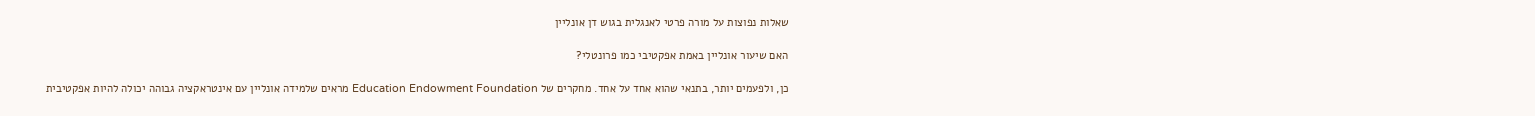שאלות נפוצות על מורה פרטי לאנגלית בגוש דן אונליין

האם שיעור אונליין באמת אפקטיבי כמו פרונטלי?

כן, ולפעמים יותר, בתנאי שהוא אחד על אחד. מחקרים של Education Endowment Foundation מראים שלמידה אונליין עם אינטראקציה גבוהה יכולה להיות אפקטיבית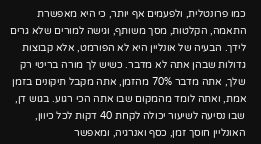כמו פרונטלית, ולפעמים אף יותר, כי היא מאפשרת התאמה, הקלטות, מסך משותף, וגישה למורים שלא גרים לידך. הבעיה של אונליין היא לא הפורמט, אלא קבוצות גדולות שבהן אתה לא מדבר. כשיש לך מורה בריטי רק שלך, אתה מדבר 70% מהזמן, אתה מקבל תיקונים בזמן אמת, ואתה לומד מהמקום שבו אתה הכי רגוע. בגוש דן, שבו נסיעה לשיעור יכולה לקחת 40 דקות לכל כיוון, האונליין חוסך זמן, כסף ואנרגיה, ומאפשר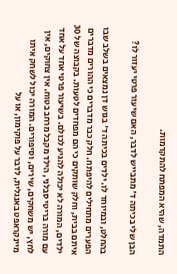התמדה, שהיא המפתח להתקדמות.

הבן שלי בכיתה ד' מתבייש לדבר, האם שיעור פרטי יעזור לו?

בהחלט, ובמיוחד לו. ילדים בכיתה ד' בגוש דן נמצאים בשלב שבו הפערים מתחילים להיפתח. חלק כבר מדברים כי ההורים מדברים איתם בבית, וחלק שותקים כי הם מפחדים לטעות. בקבוצה של 30 ילדים, המורה לא יכולה להגיע לכולם. בשיעור פרטי אחד על אחד עם מורה בריטי סבלני, הילד מקבל מרחב בטוח. אין צחוקים, אין לחץ, יש משחקים, שירים, וסיפורים. המורה יכול לשחק איתו מיינקראפט באנגלית, לדבר על פוקימון, או על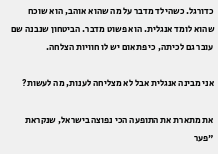כדורגל. כשהילד מדבר על מה שהוא אוהב, הוא שוכח שהוא לומד אנגלית. הוא פשוט מדבר. הביטחון שנבנה שם עובר גם לכיתה, כי פתאום יש לו חוויות הצלחה.

אני מבינה אנגלית אבל לא מצליחה לענות, מה לעשות?

את מתארת את התופעה הכי נפוצה בישראל, שנקראת "פער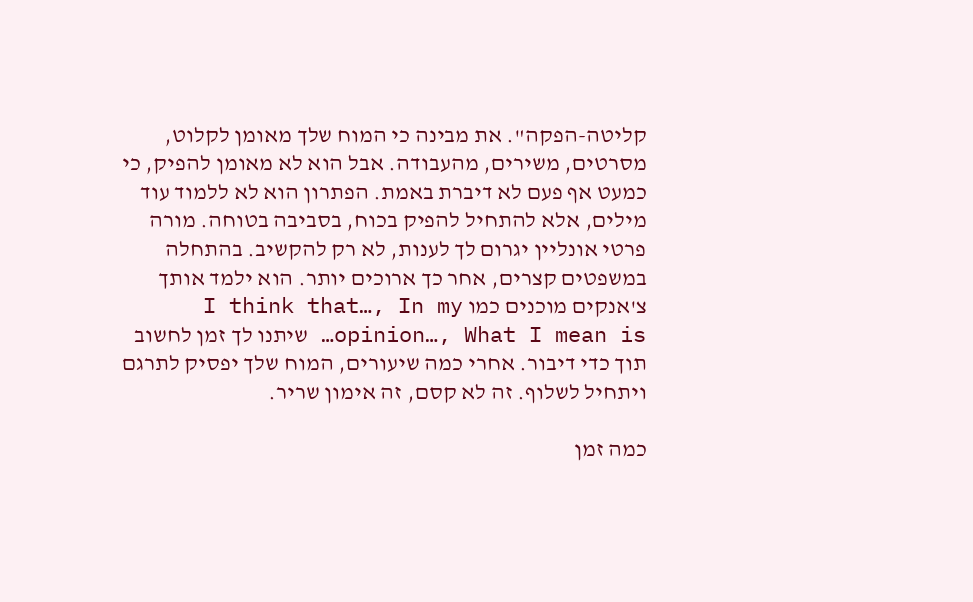קליטה-הפקה". את מבינה כי המוח שלך מאומן לקלוט, מסרטים, משירים, מהעבודה. אבל הוא לא מאומן להפיק, כי כמעט אף פעם לא דיברת באמת. הפתרון הוא לא ללמוד עוד מילים, אלא להתחיל להפיק בכוח, בסביבה בטוחה. מורה פרטי אונליין יגרום לך לענות, לא רק להקשיב. בהתחלה במשפטים קצרים, אחר כך ארוכים יותר. הוא ילמד אותך צ'אנקים מוכנים כמו I think that…, In my opinion…, What I mean is… שיתנו לך זמן לחשוב תוך כדי דיבור. אחרי כמה שיעורים, המוח שלך יפסיק לתרגם ויתחיל לשלוף. זה לא קסם, זה אימון שריר.

כמה זמן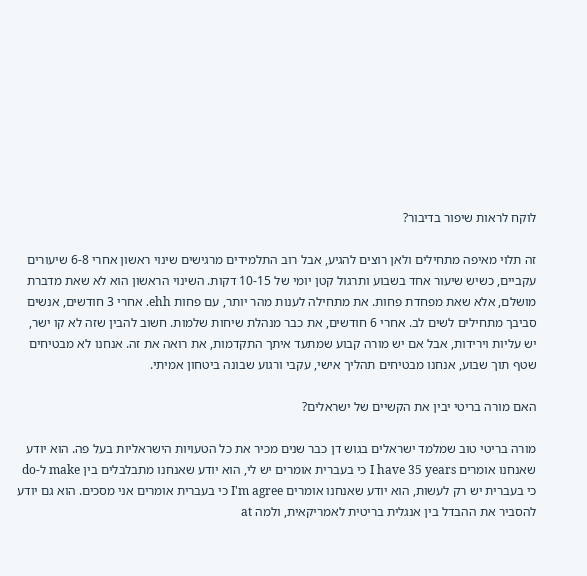לוקח לראות שיפור בדיבור?

זה תלוי מאיפה מתחילים ולאן רוצים להגיע, אבל רוב התלמידים מרגישים שינוי ראשון אחרי 6-8 שיעורים עקביים, כשיש שיעור אחד בשבוע ותרגול קטן יומי של 10-15 דקות. השינוי הראשון הוא לא שאת מדברת מושלם, אלא שאת מפחדת פחות. את מתחילה לענות מהר יותר, עם פחות ehh. אחרי 3 חודשים, אנשים סביבך מתחילים לשים לב. אחרי 6 חודשים, את כבר מנהלת שיחות שלמות. חשוב להבין שזה לא קו ישר, יש עליות וירידות, אבל אם יש מורה קבוע שמתעד איתך התקדמות, את רואה את זה. אנחנו לא מבטיחים שטף תוך שבוע, אנחנו מבטיחים תהליך אישי, עקבי ורגוע שבונה ביטחון אמיתי.

האם מורה בריטי יבין את הקשיים של ישראלים?

מורה בריטי טוב שמלמד ישראלים בגוש דן כבר שנים מכיר את כל הטעויות הישראליות בעל פה. הוא יודע שאנחנו אומרים I have 35 years כי בעברית אומרים יש לי, הוא יודע שאנחנו מתבלבלים בין make ל-do כי בעברית יש רק לעשות, הוא יודע שאנחנו אומרים I'm agree כי בעברית אומרים אני מסכים. הוא גם יודע להסביר את ההבדל בין אנגלית בריטית לאמריקאית, ולמה at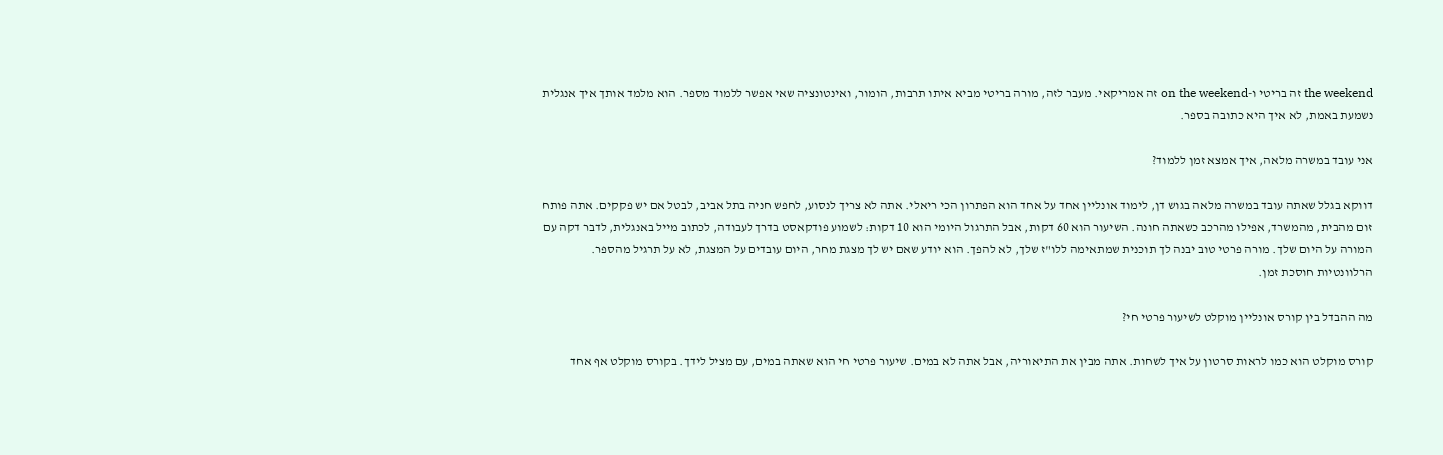the weekend זה בריטי ו-on the weekend זה אמריקאי. מעבר לזה, מורה בריטי מביא איתו תרבות, הומור, ואינטונציה שאי אפשר ללמוד מספר. הוא מלמד אותך איך אנגלית נשמעת באמת, לא איך היא כתובה בספר.

אני עובד במשרה מלאה, איך אמצא זמן ללמוד?

דווקא בגלל שאתה עובד במשרה מלאה בגוש דן, לימוד אונליין אחד על אחד הוא הפתרון הכי ריאלי. אתה לא צריך לנסוע, לחפש חניה בתל אביב, לבטל אם יש פקקים. אתה פותח זום מהבית, מהמשרד, אפילו מהרכב כשאתה חונה. השיעור הוא 60 דקות, אבל התרגול היומי הוא 10 דקות: לשמוע פודקאסט בדרך לעבודה, לכתוב מייל באנגלית, לדבר דקה עם המורה על היום שלך. מורה פרטי טוב יבנה לך תוכנית שמתאימה ללו"ז שלך, לא להפך. הוא יודע שאם יש לך מצגת מחר, היום עובדים על המצגת, לא על תרגיל מהספר. הרלוונטיות חוסכת זמן.

מה ההבדל בין קורס אונליין מוקלט לשיעור פרטי חי?

קורס מוקלט הוא כמו לראות סרטון על איך לשחות. אתה מבין את התיאוריה, אבל אתה לא במים. שיעור פרטי חי הוא שאתה במים, עם מציל לידך. בקורס מוקלט אף אחד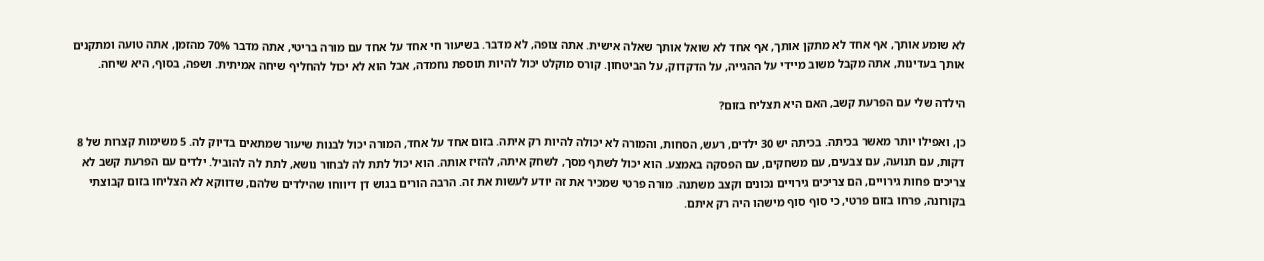לא שומע אותך, אף אחד לא מתקן אותך, אף אחד לא שואל אותך שאלה אישית. אתה צופה, לא מדבר. בשיעור חי אחד על אחד עם מורה בריטי, אתה מדבר 70% מהזמן, אתה טועה ומתקנים אותך בעדינות, אתה מקבל משוב מיידי על ההגייה, על הדקדוק, על הביטחון. קורס מוקלט יכול להיות תוספת נחמדה, אבל הוא לא יכול להחליף שיחה אמיתית. ושפה, בסוף, היא שיחה.

הילדה שלי עם הפרעת קשב, האם היא תצליח בזום?

כן, ואפילו יותר מאשר בכיתה. בכיתה יש 30 ילדים, רעש, הסחות, והמורה לא יכולה להיות רק איתה. בזום אחד על אחד, המורה יכול לבנות שיעור שמתאים בדיוק לה. 5 משימות קצרות של 8 דקות, עם תנועה, עם צבעים, עם משחקים, עם הפסקה באמצע. הוא יכול לשתף מסך, לשחק איתה, להזיז אותה. הוא יכול לתת לה לבחור נושא, לתת לה להוביל. ילדים עם הפרעת קשב לא צריכים פחות גירויים, הם צריכים גירויים נכונים וקצב משתנה. מורה פרטי שמכיר את זה יודע לעשות את זה. הרבה הורים בגוש דן דיווחו שהילדים שלהם, שדווקא לא הצליחו בזום קבוצתי בקורונה, פרחו בזום פרטי, כי סוף סוף מישהו היה רק איתם.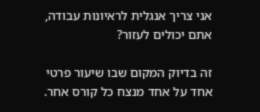אני צריך אנגלית לראיונות עבודה, אתם יכולים לעזור?

זה בדיוק המקום שבו שיעור פרטי אחד על אחד מנצח כל קורס אחר.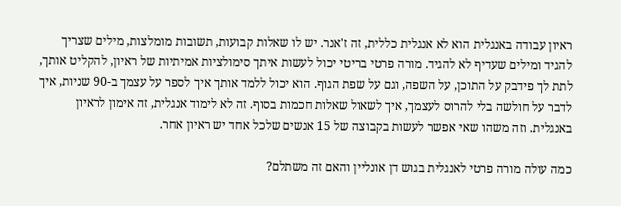ראיון עבודה באנגלית הוא לא אנגלית כללית, זה ז'אנר. יש לו שאלות קבועות, תשובות מומלצות, מילים שצריך להגיד ומילים שעדיף לא להגיד. מורה פרטי בריטי יכול לעשות איתך סימולציות אמיתיות של ראיון, להקליט אותך, לתת לך פידבק על התוכן, על השפה, וגם על שפת הגוף. הוא יכול ללמד אותך איך לספר על עצמך ב-90 שניות, איך לדבר על חולשה בלי להרוס לעצמך, איך לשאול שאלות חכמות בסוף. זה לא לימוד אנגלית, זה אימון לראיון באנגלית. וזה משהו שאי אפשר לעשות בקבוצה של 15 אנשים שלכל אחד יש ראיון אחר.

כמה עולה מורה פרטי לאנגלית בגוש דן אונליין והאם זה משתלם?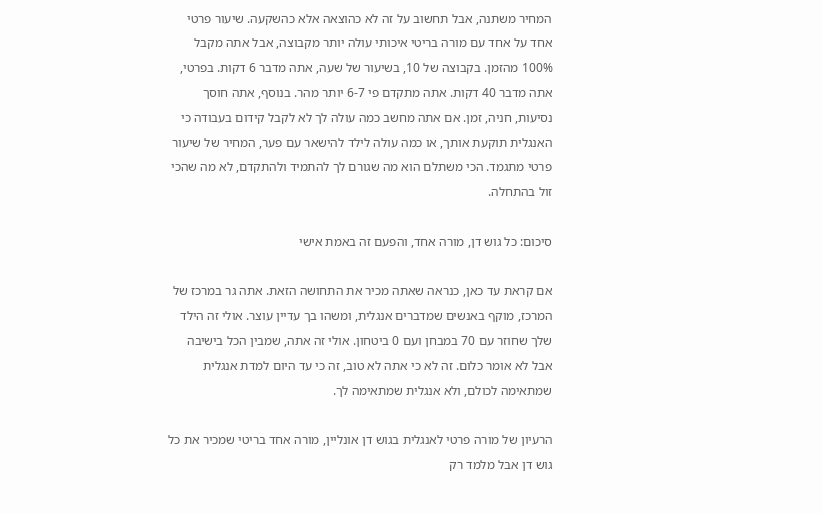המחיר משתנה, אבל תחשוב על זה לא כהוצאה אלא כהשקעה. שיעור פרטי אחד על אחד עם מורה בריטי איכותי עולה יותר מקבוצה, אבל אתה מקבל 100% מהזמן. בקבוצה של 10, בשיעור של שעה, אתה מדבר 6 דקות. בפרטי, אתה מדבר 40 דקות. אתה מתקדם פי 6-7 יותר מהר. בנוסף, אתה חוסך נסיעות, חניה, זמן. אם אתה מחשב כמה עולה לך לא לקבל קידום בעבודה כי האנגלית תוקעת אותך, או כמה עולה לילד להישאר עם פער, המחיר של שיעור פרטי מתגמד. הכי משתלם הוא מה שגורם לך להתמיד ולהתקדם, לא מה שהכי זול בהתחלה.

סיכום: כל גוש דן, מורה אחד, והפעם זה באמת אישי

אם קראת עד כאן, כנראה שאתה מכיר את התחושה הזאת. אתה גר במרכז של המרכז, מוקף באנשים שמדברים אנגלית, ומשהו בך עדיין עוצר. אולי זה הילד שלך שחוזר עם 70 במבחן ועם 0 ביטחון. אולי זה אתה, שמבין הכל בישיבה אבל לא אומר כלום. זה לא כי אתה לא טוב, זה כי עד היום למדת אנגלית שמתאימה לכולם, ולא אנגלית שמתאימה לך.

הרעיון של מורה פרטי לאנגלית בגוש דן אונליין, מורה אחד בריטי שמכיר את כל גוש דן אבל מלמד רק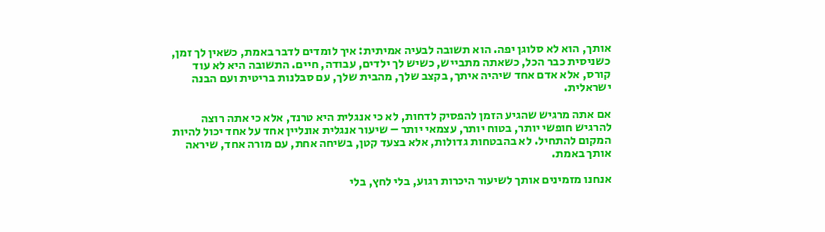אותך, הוא לא סלוגן יפה. הוא תשובה לבעיה אמיתית: איך לומדים לדבר באמת, כשאין לך זמן, כשניסית כבר הכל, כשאתה מתבייש, כשיש לך ילדים, עבודה, חיים. התשובה היא לא עוד קורס, אלא אדם אחד שיהיה איתך, בקצב שלך, מהבית שלך, עם סבלנות בריטית ועם הבנה ישראלית.

אם אתה מרגיש שהגיע הזמן להפסיק לדחות, לא כי אנגלית היא טרנד, אלא כי אתה רוצה להרגיש חופשי יותר, בטוח יותר, עצמאי יותר – שיעור אנגלית אונליין אחד על אחד יכול להיות המקום להתחיל. לא בהבטחות גדולות, אלא בצעד קטן, בשיחה אחת, עם מורה אחד, שיראה אותך באמת.

אנחנו מזמינים אותך לשיעור היכרות רגוע, בלי לחץ, בלי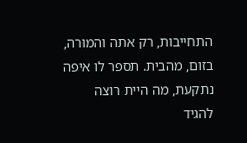התחייבות, רק אתה והמורה, בזום, מהבית. תספר לו איפה נתקעת, מה היית רוצה להגיד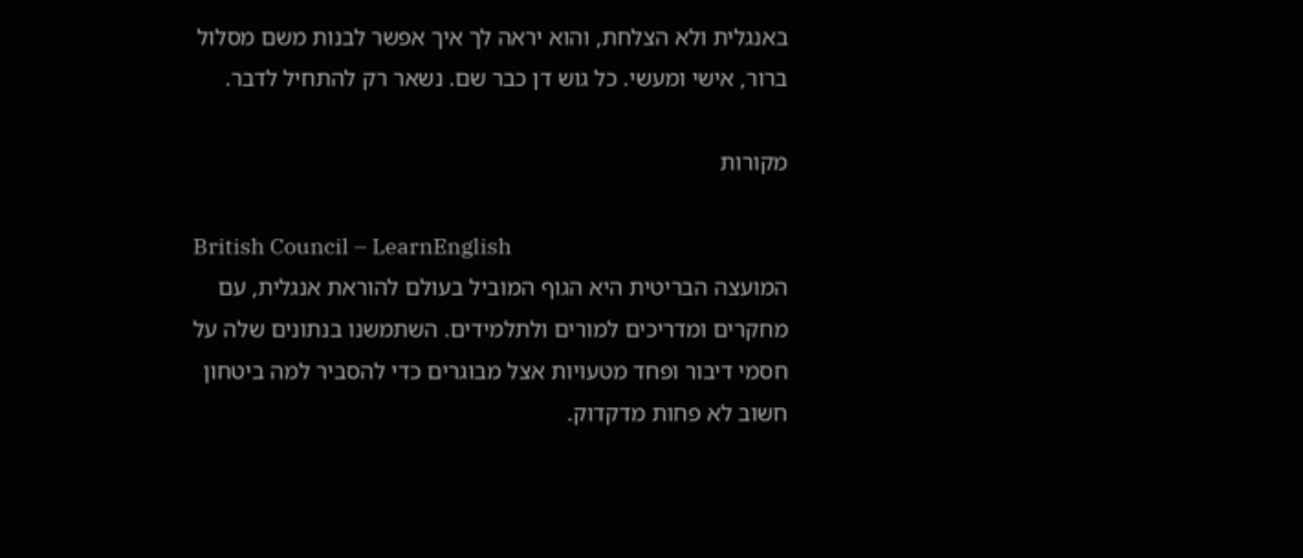באנגלית ולא הצלחת, והוא יראה לך איך אפשר לבנות משם מסלול ברור, אישי ומעשי. כל גוש דן כבר שם. נשאר רק להתחיל לדבר.

מקורות

British Council – LearnEnglish
המועצה הבריטית היא הגוף המוביל בעולם להוראת אנגלית, עם מחקרים ומדריכים למורים ולתלמידים. השתמשנו בנתונים שלה על חסמי דיבור ופחד מטעויות אצל מבוגרים כדי להסביר למה ביטחון חשוב לא פחות מדקדוק.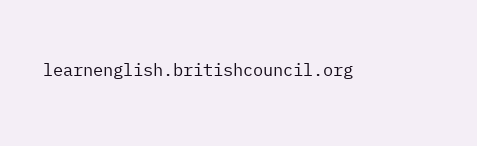learnenglish.britishcouncil.org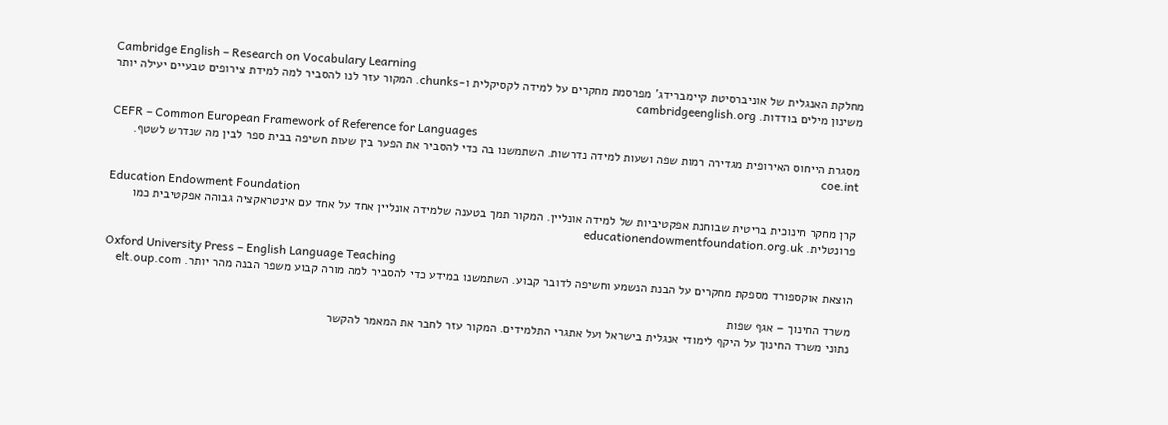Cambridge English – Research on Vocabulary Learning
מחלקת האנגלית של אוניברסיטת קיימברידג' מפרסמת מחקרים על למידה לקסיקלית ו-chunks. המקור עזר לנו להסביר למה למידת צירופים טבעיים יעילה יותר משינון מילים בודדות. cambridgeenglish.org

CEFR – Common European Framework of Reference for Languages
מסגרת הייחוס האירופית מגדירה רמות שפה ושעות למידה נדרשות. השתמשנו בה כדי להסביר את הפער בין שעות חשיפה בבית ספר לבין מה שנדרש לשטף. coe.int

Education Endowment Foundation
קרן מחקר חינוכית בריטית שבוחנת אפקטיביות של למידה אונליין. המקור תמך בטענה שלמידה אונליין אחד על אחד עם אינטראקציה גבוהה אפקטיבית כמו פרונטלית. educationendowmentfoundation.org.uk

Oxford University Press – English Language Teaching
הוצאת אוקספורד מספקת מחקרים על הבנת הנשמע וחשיפה לדובר קבוע. השתמשנו במידע כדי להסביר למה מורה קבוע משפר הבנה מהר יותר. elt.oup.com

משרד החינוך – אגף שפות
נתוני משרד החינוך על היקף לימודי אנגלית בישראל ועל אתגרי התלמידים. המקור עזר לחבר את המאמר להקשר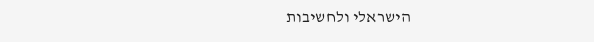הישראלי ולחשיבות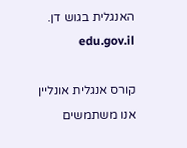האנגלית בגוש דן. edu.gov.il

קורס אנגלית אונליין אנו משתמשים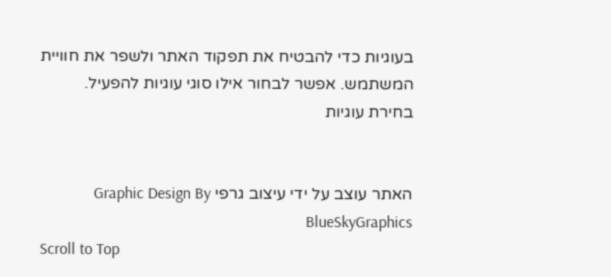בעוגיות כדי להבטיח את תפקוד האתר ולשפר את חוויית המשתמש. אפשר לבחור אילו סוגי עוגיות להפעיל.
בחירת עוגיות


האתר עוצב על ידי עיצוב גרפי Graphic Design By BlueSkyGraphics
Scroll to Top